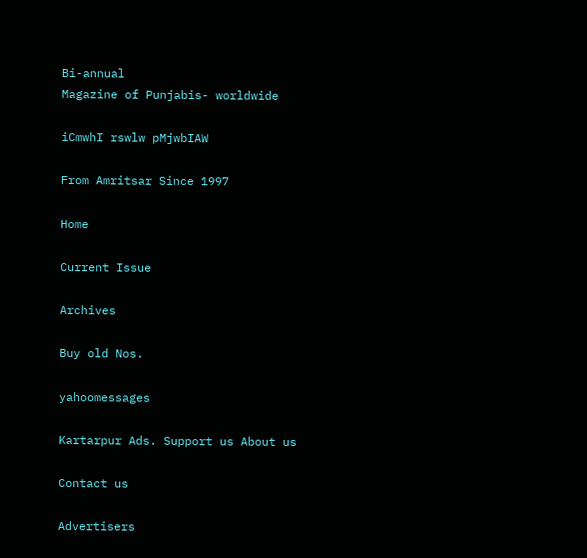Bi-annual
Magazine of Punjabis- worldwide

iCmwhI rswlw pMjwbIAW

From Amritsar Since 1997

Home

Current Issue

Archives

Buy old Nos.

yahoomessages

Kartarpur Ads. Support us About us

Contact us

Advertisers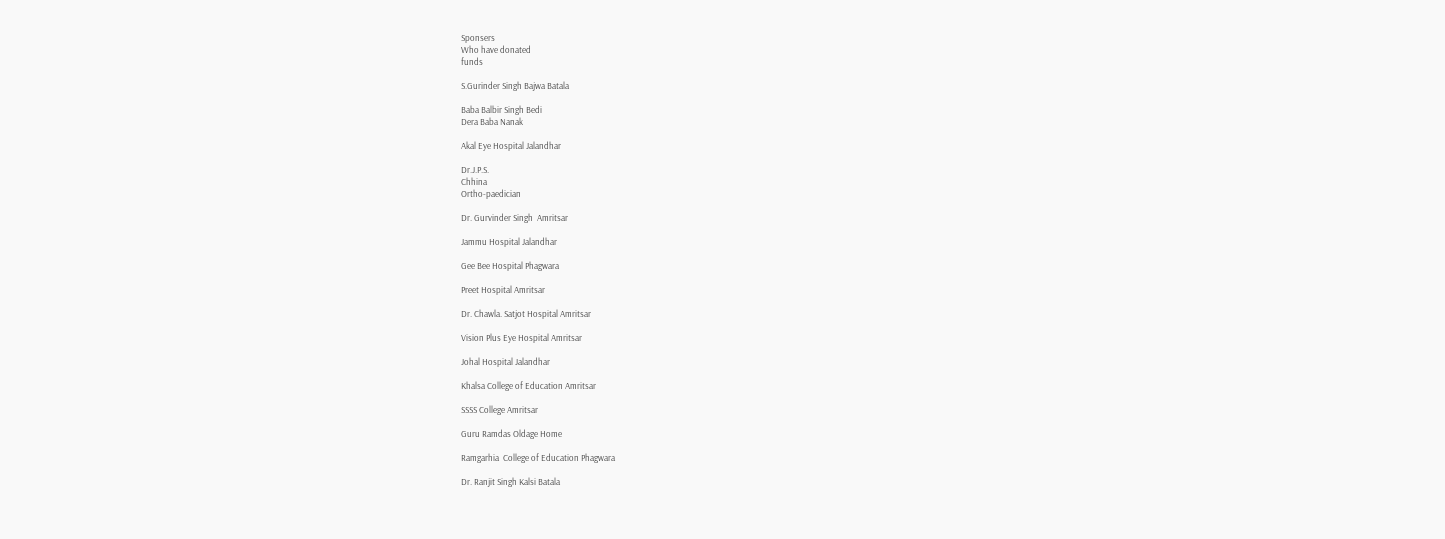Sponsers
Who have donated
funds

S.Gurinder Singh Bajwa Batala

Baba Balbir Singh Bedi
Dera Baba Nanak

Akal Eye Hospital Jalandhar

Dr.J.P.S.
Chhina
Ortho-paedician

Dr. Gurvinder Singh  Amritsar

Jammu Hospital Jalandhar

Gee Bee Hospital Phagwara

Preet Hospital Amritsar

Dr. Chawla. Satjot Hospital Amritsar

Vision Plus Eye Hospital Amritsar

Johal Hospital Jalandhar

Khalsa College of Education Amritsar

SSSS College Amritsar

Guru Ramdas Oldage Home

Ramgarhia  College of Education Phagwara

Dr. Ranjit Singh Kalsi Batala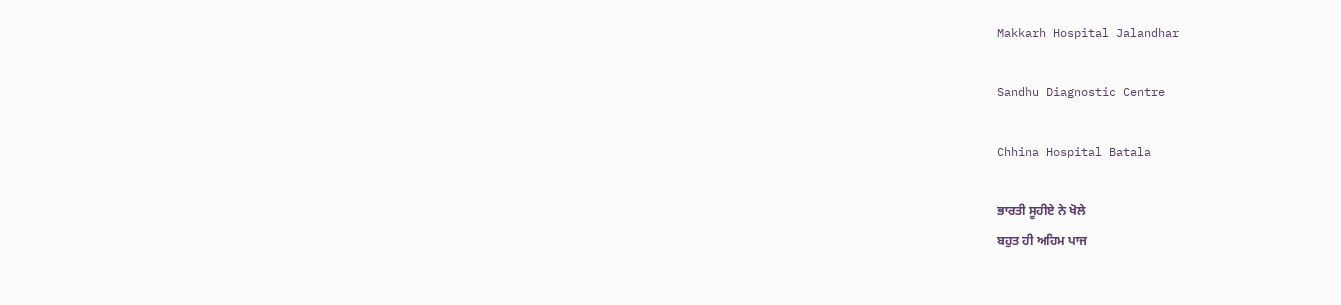Makkarh Hospital Jalandhar

Sandhu Diagnostic Centre

Chhina Hospital Batala

ਭਾਰਤੀ ਸੂਹੀਏ ਨੇ ਖੋਲੇ
ਬਹੁਤ ਹੀ ਅਹਿਮ ਪਾਜ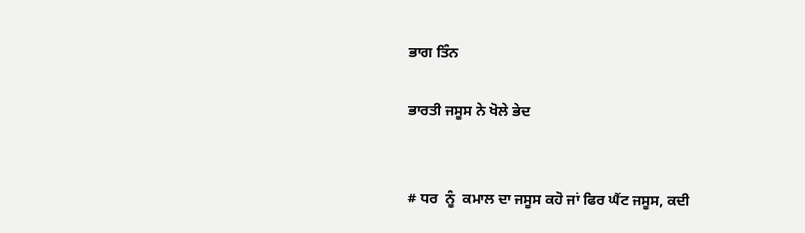ਭਾਗ ਤਿੰਨ

ਭਾਰਤੀ ਜਸੂਸ ਨੇ ਖੋਲੇ ਭੇਦ


# ਧਰ  ਨੂੰ  ਕਮਾਲ ਦਾ ਜਸੂਸ ਕਹੋ ਜਾਂ ਫਿਰ ਘੈਂਟ ਜਸੂਸ, ਕਦੀ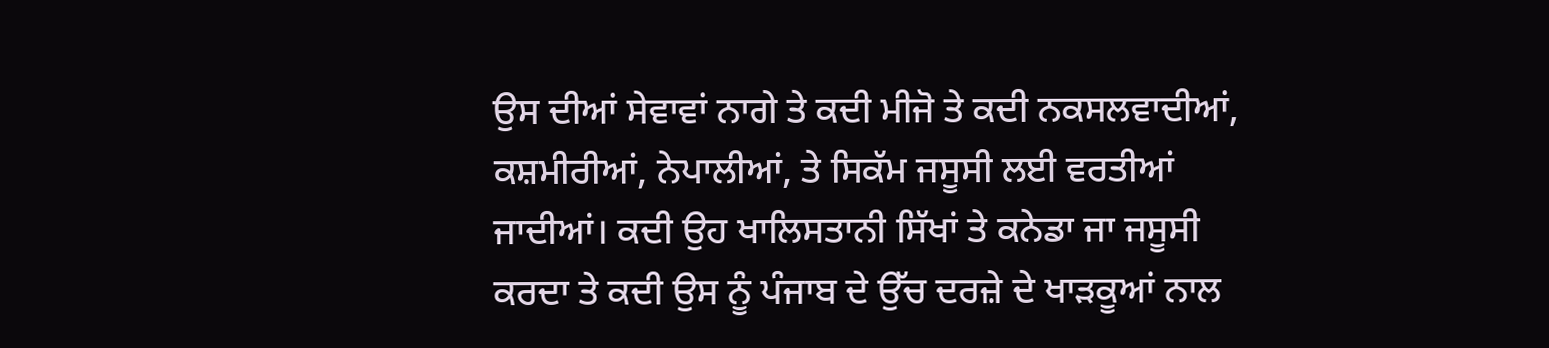ਉਸ ਦੀਆਂ ਸੇਵਾਵਾਂ ਨਾਗੇ ਤੇ ਕਦੀ ਮੀਜੋ ਤੇ ਕਦੀ ਨਕਸਲਵਾਦੀਆਂ, ਕਸ਼ਮੀਰੀਆਂ, ਨੇਪਾਲੀਆਂ, ਤੇ ਸਿਕੱਮ ਜਸੂਸੀ ਲਈ ਵਰਤੀਆਂ ਜਾਦੀਆਂ। ਕਦੀ ਉਹ ਖਾਲਿਸਤਾਨੀ ਸਿੱਖਾਂ ਤੇ ਕਨੇਡਾ ਜਾ ਜਸੂਸੀ ਕਰਦਾ ਤੇ ਕਦੀ ਉਸ ਨੂੰ ਪੰਜਾਬ ਦੇ ਉੱਚ ਦਰਜ਼ੇ ਦੇ ਖਾੜਕੂਆਂ ਨਾਲ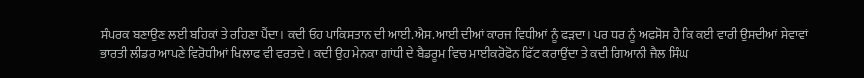ਸੰਪਰਕ ਬਣਾਉਣ ਲਈ ਬਹਿਕਾਂ ਤੇ ਰਹਿਣਾ ਪੈਂਦਾ। ਕਦੀ ਓਹ ਪਾਕਿਸਤਾਨ ਦੀ ਆਈ.ਐਸ.ਆਈ ਦੀਆਂ ਕਾਰਜ ਵਿਧੀਆਂ ਨੂੰ ਫੜਦਾ। ਪਰ ਧਰ ਨੂੰ ਅਫਸੋਸ ਹੈ ਕਿ ਕਈ ਵਾਰੀ ਉਸਦੀਆਂ ਸੇਵਾਵਾਂ ਭਾਰਤੀ ਲੀਡਰ ਆਪਣੇ ਵਿਰੋਧੀਆਂ ਖਿਲਾਫ ਵੀ ਵਰਤਦੇ। ਕਦੀ ਉਹ ਮੇਨਕਾ ਗਾਂਧੀ ਦੇ ਬੈਡਰੂਮ ਵਿਚ ਮਾਈਕਰੋਫੋਨ ਫਿੱਟ ਕਰਾਉਂਦਾ ਤੇ ਕਦੀ ਗਿਆਨੀ ਜੈਲ ਸਿੰਘ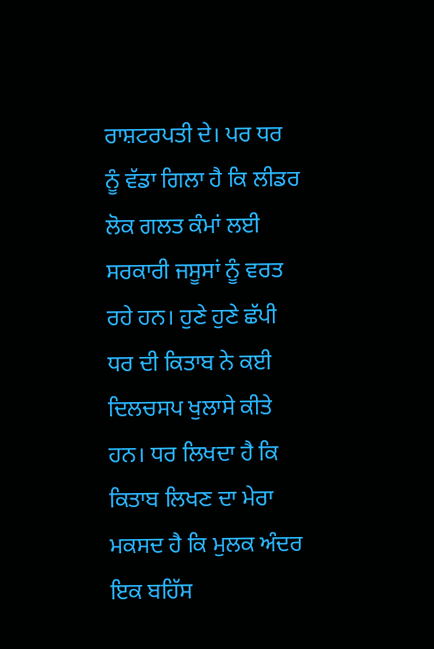ਰਾਸ਼ਟਰਪਤੀ ਦੇ। ਪਰ ਧਰ ਨੂੰ ਵੱਡਾ ਗਿਲਾ ਹੈ ਕਿ ਲੀਡਰ ਲੋਕ ਗਲਤ ਕੰਮਾਂ ਲਈ ਸਰਕਾਰੀ ਜਸੂਸਾਂ ਨੂੰ ਵਰਤ ਰਹੇ ਹਨ। ਹੁਣੇ ਹੁਣੇ ਛੱਪੀ ਧਰ ਦੀ ਕਿਤਾਬ ਨੇ ਕਈ ਦਿਲਚਸਪ ਖੁਲਾਸੇ ਕੀਤੇ ਹਨ। ਧਰ ਲਿਖਦਾ ਹੈ ਕਿ ਕਿਤਾਬ ਲਿਖਣ ਦਾ ਮੇਰਾ ਮਕਸਦ ਹੈ ਕਿ ਮੁਲਕ ਅੰਦਰ ਇਕ ਬਹਿੱਸ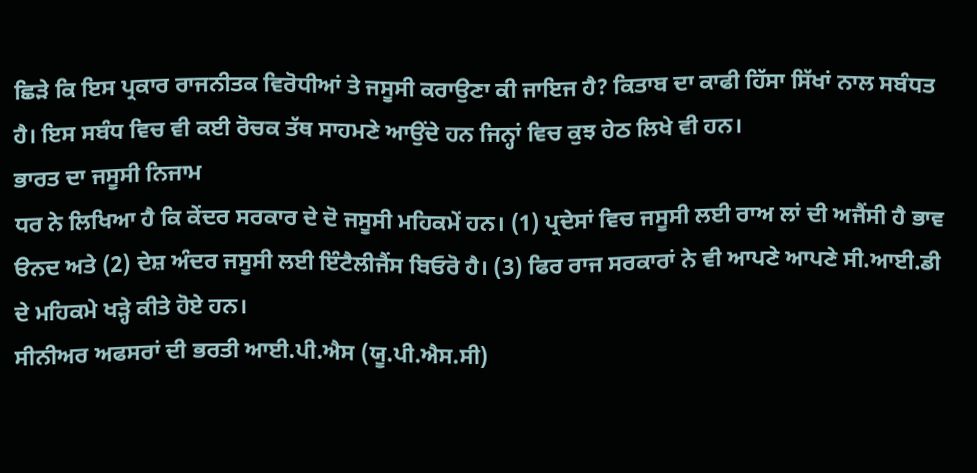ਛਿੜੇ ਕਿ ਇਸ ਪ੍ਰਕਾਰ ਰਾਜਨੀਤਕ ਵਿਰੋਧੀਆਂ ਤੇ ਜਸੂਸੀ ਕਰਾਉਣਾ ਕੀ ਜਾਇਜ ਹੈ? ਕਿਤਾਬ ਦਾ ਕਾਫੀ ਹਿੱਸਾ ਸਿੱਖਾਂ ਨਾਲ ਸਬੰਧਤ ਹੈ। ਇਸ ਸਬੰਧ ਵਿਚ ਵੀ ਕਈ ਰੋਚਕ ਤੱਥ ਸਾਹਮਣੇ ਆਉਂਦੇ ਹਨ ਜਿਨ੍ਹਾਂ ਵਿਚ ਕੁਝ ਹੇਠ ਲਿਖੇ ਵੀ ਹਨ।
ਭਾਰਤ ਦਾ ਜਸੂਸੀ ਨਿਜਾਮ
ਧਰ ਨੇ ਲਿਖਿਆ ਹੈ ਕਿ ਕੇਂਦਰ ਸਰਕਾਰ ਦੇ ਦੋ ਜਸੂਸੀ ਮਹਿਕਮੇਂ ਹਨ। (1) ਪ੍ਰਦੇਸਾਂ ਵਿਚ ਜਸੂਸੀ ਲਈ ਰਾਅ ਲਾਂ ਦੀ ਅਜੈਂਸੀ ਹੈ ਭਾਵ ੳਨਦ ਅਤੇ (2) ਦੇਸ਼ ਅੰਦਰ ਜਸੂਸੀ ਲਈ ਇੰਟੈਲੀਜੈਂਸ ਬਿਓਰੋ ਹੈ। (3) ਫਿਰ ਰਾਜ ਸਰਕਾਰਾਂ ਨੇ ਵੀ ਆਪਣੇ ਆਪਣੇ ਸੀ.ਆਈ.ਡੀ ਦੇ ਮਹਿਕਮੇ ਖੜ੍ਹੇ ਕੀਤੇ ਹੋਏ ਹਨ।
ਸੀਨੀਅਰ ਅਫਸਰਾਂ ਦੀ ਭਰਤੀ ਆਈ.ਪੀ.ਐਸ (ਯੂ.ਪੀ.ਐਸ.ਸੀ)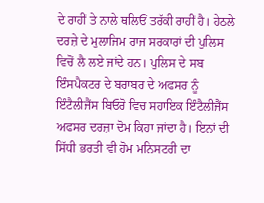ਦੇ ਰਾਹੀਂ ਤੇ ਨਾਲੇ ਥਲਿਓਂ ਤਰੱਕੀ ਰਾਹੀਂ ਹੈ। ਹੇਠਲੇ ਦਰਜ਼ੇ ਦੇ ਮੁਲਾਜਿਮ ਰਾਜ ਸਰਕਾਰਾਂ ਦੀ ਪੁਲਿਸ ਵਿਚੋਂ ਲੈ ਲਏ ਜਾਂਦੇ ਹਨ। ਪੁਲਿਸ ਦੇ ਸਬ ਇੰਸਪੈਕਟਰ ਦੇ ਬਰਾਬਰ ਦੇ ਅਫਸਰ ਨੂੰ ਇੰਟੈਲੀਜੈਂਸ ਬਿਓਰੋ ਵਿਚ ਸਹਾਇਕ ਇੰਟੈਲੀਜੈਂਸ ਅਫਸਰ ਦਰਜ਼ਾ ਦੋਮ ਕਿਹਾ ਜਾਂਦਾ ਹੈ। ਇਨਾਂ ਦੀ ਸਿੱਧੀ ਭਰਤੀ ਵੀ ਹੋਮ ਮਨਿਸਟਰੀ ਦਾ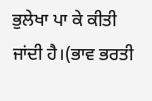ਭੁਲੇਖਾ ਪਾ ਕੇ ਕੀਤੀ ਜਾਂਦੀ ਹੈ।(ਭਾਵ ਭਰਤੀ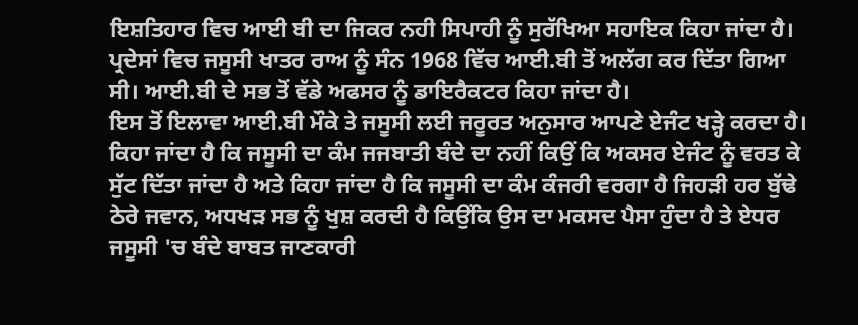ਇਸ਼ਤਿਹਾਰ ਵਿਚ ਆਈ ਬੀ ਦਾ ਜਿਕਰ ਨਹੀ ਸਿਪਾਹੀ ਨੂੰ ਸੁਰੱਖਿਆ ਸਹਾਇਕ ਕਿਹਾ ਜਾਂਦਾ ਹੈ। ਪ੍ਰਦੇਸਾਂ ਵਿਚ ਜਸੂਸੀ ਖਾਤਰ ਰਾਅ ਨੂੰ ਸੰਨ 1968 ਵਿੱਚ ਆਈ.ਬੀ ਤੋਂ ਅਲੱਗ ਕਰ ਦਿੱਤਾ ਗਿਆ ਸੀ। ਆਈ.ਬੀ ਦੇ ਸਭ ਤੋਂ ਵੱਡੇ ਅਫਸਰ ਨੂੰ ਡਾਇਰੈਕਟਰ ਕਿਹਾ ਜਾਂਦਾ ਹੈ।
ਇਸ ਤੋਂ ਇਲਾਵਾ ਆਈ.ਬੀ ਮੌਕੇ ਤੇ ਜਸੂਸੀ ਲਈ ਜਰੂਰਤ ਅਨੁਸਾਰ ਆਪਣੇ ਏਜੰਟ ਖੜ੍ਹੇ ਕਰਦਾ ਹੈ। ਕਿਹਾ ਜਾਂਦਾ ਹੈ ਕਿ ਜਸੂਸੀ ਦਾ ਕੰਮ ਜਜਬਾਤੀ ਬੰਦੇ ਦਾ ਨਹੀਂ ਕਿਉਂ ਕਿ ਅਕਸਰ ਏਜੰਟ ਨੂੰ ਵਰਤ ਕੇ ਸੁੱਟ ਦਿੱਤਾ ਜਾਂਦਾ ਹੈ ਅਤੇ ਕਿਹਾ ਜਾਂਦਾ ਹੈ ਕਿ ਜਸੂਸੀ ਦਾ ਕੰਮ ਕੰਜਰੀ ਵਰਗਾ ਹੈ ਜਿਹੜੀ ਹਰ ਬੁੱਢੇ ਠੇਰੇ ਜਵਾਨ, ਅਧਖੜ ਸਭ ਨੂੰ ਖੁਸ਼ ਕਰਦੀ ਹੈ ਕਿਉਂਕਿ ਉਸ ਦਾ ਮਕਸਦ ਪੈਸਾ ਹੁੰਦਾ ਹੈ ਤੇ ਏਧਰ ਜਸੂਸੀ 'ਚ ਬੰਦੇ ਬਾਬਤ ਜਾਣਕਾਰੀ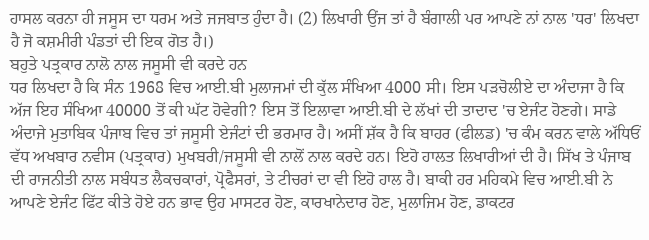ਹਾਸਲ ਕਰਨਾ ਹੀ ਜਸੂਸ ਦਾ ਧਰਮ ਅਤੇ ਜਜਬਾਤ ਹੁੰਦਾ ਹੈ। (2) ਲਿਖਾਰੀ ਉਂਜ ਤਾਂ ਹੈ ਬੰਗਾਲੀ ਪਰ ਆਪਣੇ ਨਾਂ ਨਾਲ 'ਧਰ' ਲਿਖਦਾ ਹੈ ਜੋ ਕਸ਼ਮੀਰੀ ਪੰਡਤਾਂ ਦੀ ਇਕ ਗੋਤ ਹੈ।)
ਬਹੁਤੇ ਪਤ੍ਰਕਾਰ ਨਾਲੋ ਨਾਲ ਜਸੂਸੀ ਵੀ ਕਰਦੇ ਹਨ
ਧਰ ਲਿਖਦਾ ਹੈ ਕਿ ਸੰਨ 1968 ਵਿਚ ਆਈ.ਬੀ ਮੁਲਾਜਮਾਂ ਦੀ ਕੁੱਲ ਸੰਖਿਆ 4000 ਸੀ। ਇਸ ਪੜਚੋਲੀਏ ਦਾ ਅੰਦਾਜਾ ਹੈ ਕਿ ਅੱਜ ਇਹ ਸੰਖਿਆ 40000 ਤੋਂ ਕੀ ਘੱਟ ਹੋਵੇਗੀ? ਇਸ ਤੋਂ ਇਲਾਵਾ ਆਈ.ਬੀ ਦੇ ਲੱਖਾਂ ਦੀ ਤਾਦਾਦ 'ਚ ਏਜੰਟ ਹੋਣਗੇ। ਸਾਡੇ ਅੰਦਾਜੇ ਮੁਤਾਬਿਕ ਪੰਜਾਬ ਵਿਚ ਤਾਂ ਜਸੂਸੀ ਏਜੰਟਾਂ ਦੀ ਭਰਮਾਰ ਹੈ। ਅਸੀਂ ਸ਼ੱਕ ਹੈ ਕਿ ਬਾਹਰ (ਫੀਲਡ) 'ਚ ਕੰਮ ਕਰਨ ਵਾਲੇ ਅੱਧਿਓਂ ਵੱਧ ਅਖਬਾਰ ਨਵੀਸ (ਪਤ੍ਰਕਾਰ) ਮੁਖਬਰੀ/ਜਸੂਸੀ ਵੀ ਨਾਲੋਂ ਨਾਲ ਕਰਦੇ ਹਨ। ਇਹੋ ਹਾਲਤ ਲਿਖਾਰੀਆਂ ਦੀ ਹੈ। ਸਿੱਖ ਤੇ ਪੰਜਾਬ ਦੀ ਰਾਜਨੀਤੀ ਨਾਲ ਸਬੰਧਤ ਲੈਕਚਕਾਰਾਂ, ਪ੍ਰੋਫੈਸਰਾਂ, ਤੇ ਟੀਚਰਾਂ ਦਾ ਵੀ ਇਹੋ ਹਾਲ ਹੈ। ਬਾਕੀ ਹਰ ਮਹਿਕਮੇ ਵਿਚ ਆਈ.ਬੀ ਨੇ ਆਪਣੇ ਏਜੰਟ ਫਿੱਟ ਕੀਤੇ ਹੋਏ ਹਨ ਭਾਵ ਉਹ ਮਾਸਟਰ ਹੋਣ, ਕਾਰਖਾਨੇਦਾਰ ਹੋਣ, ਮੁਲਾਜਿਮ ਹੋਣ, ਡਾਕਟਰ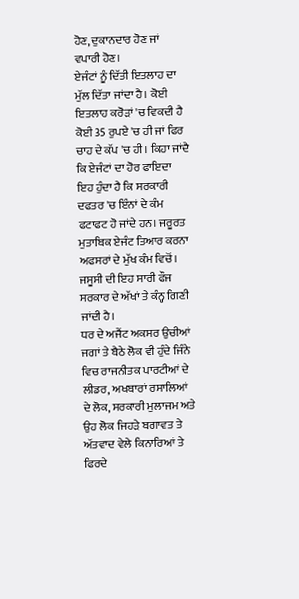ਹੋਣ, ਦੁਕਾਨਦਾਰ ਹੋਣ ਜਾਂ ਵਪਾਰੀ ਹੋਣ।
ਏਜੰਟਾਂ ਨੂੰ ਦਿੱਤੀ ਇਤਲਾਹ ਦਾ ਮੁੱਲ ਦਿੱਤਾ ਜਾਂਦਾ ਹੈ। ਕੋਈ ਇਤਲਾਹ ਕਰੋੜਾਂ 'ਚ ਵਿਕਦੀ ਹੈ ਕੋਈ 35 ਰੁਪਏ 'ਚ ਹੀ ਜਾਂ ਫਿਰ ਚਾਹ ਦੇ ਕੱਪ 'ਚ ਹੀ। ਕਿਹਾ ਜਾਂਦੈ ਕਿ ਏਜੰਟਾਂ ਦਾ ਹੋਰ ਫਾਇਦਾ ਇਹ ਹੁੰਦਾ ਹੈ ਕਿ ਸਰਕਾਰੀ ਦਫਤਰ 'ਚ ਇੰਨਾਂ ਦੇ ਕੰਮ ਫਟਾਫਟ ਹੋ ਜਾਂਦੇ ਹਨ। ਜਰੂਰਤ ਮੁਤਾਬਿਕ ਏਜੰਟ ਤਿਆਰ ਕਰਨਾ ਅਫਸਰਾਂ ਦੇ ਮੁੱਖ ਕੰਮ ਵਿਚੋਂ। ਜਸੂਸੀ ਦੀ ਇਹ ਸਾਰੀ ਫੌਜ ਸਰਕਾਰ ਦੇ ਅੱਖਾਂ ਤੇ ਕੰਨ੍ਹ ਗਿਣੀ ਜਾਂਦੀ ਹੈ।
ਧਰ ਦੇ ਅਜੈਂਟ ਅਕਸਰ ਉਚੀਆਂ ਜਗਾਂ ਤੇ ਬੈਠੇ ਲੋਕ ਵੀ ਹੁੰਦੇ ਜਿੰਨੇ ਵਿਚ ਰਾਜਨੀਤਕ ਪਾਰਟੀਆਂ ਦੇ ਲੀਡਰ, ਅਖਬਾਰਾਂ ਰਸਾਲਿਆਂ ਦੇ ਲੋਕ, ਸਰਕਾਰੀ ਮੁਲਾਜਮ ਅਤੇ ਉਹ ਲੋਕ ਜਿਹੜੇ ਬਗਾਵਤ ਤੇ ਅੱਤਵਾਦ ਵੇਲੇ ਕਿਨਾਰਿਆਂ ਤੇ ਫਿਰਦੇ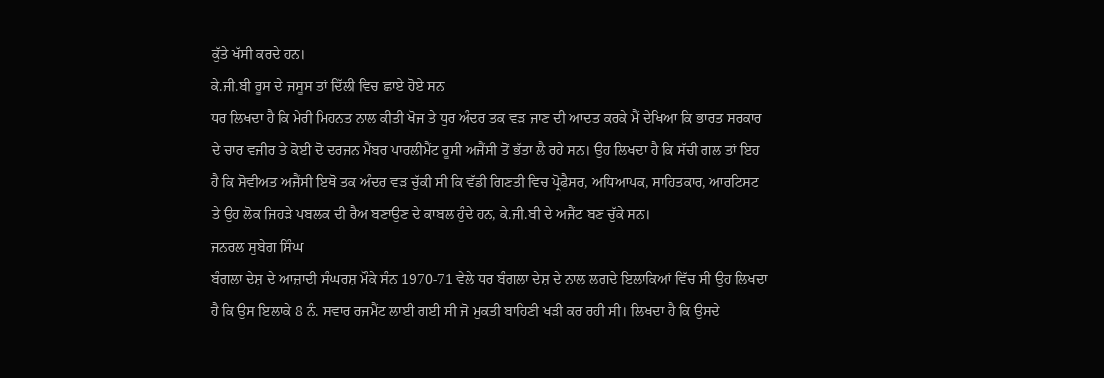ਕੁੱਤੇ ਖੱਸੀ ਕਰਦੇ ਹਨ।
ਕੇ.ਜੀ.ਬੀ ਰੂਸ ਦੇ ਜਸੂਸ ਤਾਂ ਦਿੱਲੀ ਵਿਚ ਛਾਏ ਹੋਏ ਸਨ
ਧਰ ਲਿਖਦਾ ਹੈ ਕਿ ਮੇਰੀ ਮਿਹਨਤ ਨਾਲ ਕੀਤੀ ਖੋਜ ਤੇ ਧੁਰ ਅੰਦਰ ਤਕ ਵੜ ਜਾਣ ਦੀ ਆਦਤ ਕਰਕੇ ਮੈਂ ਦੇਖਿਆ ਕਿ ਭਾਰਤ ਸਰਕਾਰ ਦੇ ਚਾਰ ਵਜੀਰ ਤੇ ਕੋਈ ਦੋ ਦਰਜਨ ਮੈਂਬਰ ਪਾਰਲੀਮੈਂਟ ਰੂਸੀ ਅਜੈਂਸੀ ਤੋਂ ਭੱਤਾ ਲੈ ਰਹੇ ਸਨ। ਉਹ ਲਿਖਦਾ ਹੈ ਕਿ ਸੱਚੀ ਗਲ ਤਾਂ ਇਹ ਹੈ ਕਿ ਸੋਵੀਅਤ ਅਜੈਂਸੀ ਇਥੋ ਤਕ ਅੰਦਰ ਵੜ ਚੁੱਕੀ ਸੀ ਕਿ ਵੱਡੀ ਗਿਣਤੀ ਵਿਚ ਪ੍ਰੋਫੈਸਰ, ਅਧਿਆਪਕ, ਸਾਹਿਤਕਾਰ, ਆਰਟਿਸਟ ਤੇ ਉਹ ਲੋਕ ਜਿਹੜੇ ਪਬਲਕ ਦੀ ਰੈਅ ਬਣਾਉਣ ਦੇ ਕਾਬਲ ਹੁੰਦੇ ਹਨ, ਕੇ.ਜੀ.ਬੀ ਦੇ ਅਜੈਂਟ ਬਣ ਚੁੱਕੇ ਸਨ।
ਜਨਰਲ ਸੁਬੇਗ ਸਿੰਘ
ਬੰਗਲਾ ਦੇਸ਼ ਦੇ ਆਜ਼ਾਦੀ ਸੰਘਰਸ਼ ਮੌਕੇ ਸੰਨ 1970-71 ਵੇਲੇ ਧਰ ਬੰਗਲਾ ਦੇਸ਼ ਦੇ ਨਾਲ ਲਗਦੇ ਇਲਾਕਿਆਂ ਵਿੱਚ ਸੀ ਉਹ ਲਿਖਦਾ ਹੈ ਕਿ ਉਸ ਇਲਾਕੇ 8 ਨੰ. ਸਵਾਰ ਰਜਮੈਂਟ ਲਾਈ ਗਈ ਸੀ ਜੋ ਮੁਕਤੀ ਬਾਹਿਣੀ ਖੜੀ ਕਰ ਰਹੀ ਸੀ। ਲਿਖਦਾ ਹੈ ਕਿ ਉਸਦੇ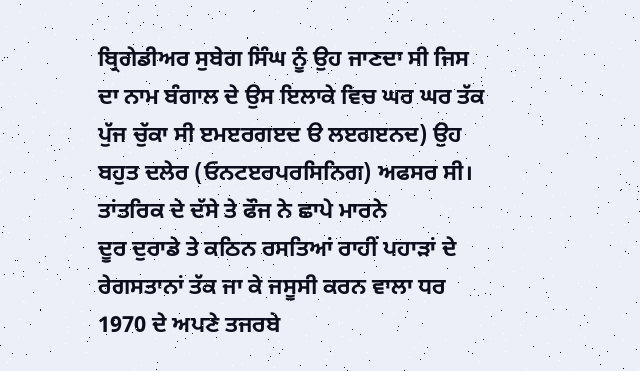ਬ੍ਰਿਗੇਡੀਅਰ ਸੁਬੇਗ ਸਿੰਘ ਨੂੰ ਉਹ ਜਾਣਦਾ ਸੀ ਜਿਸ ਦਾ ਨਾਮ ਬੰਗਾਲ ਦੇ ਉਸ ਇਲਾਕੇ ਵਿਚ ਘਰ ਘਰ ਤੱਕ ਪੁੱਜ ਚੁੱਕਾ ਸੀ ੲਮੲਰਗੲਦ ੳ ਲੲਗੲਨਦ) ਉਹ ਬਹੁਤ ਦਲੇਰ (ਓਨਟੲਰਪਰਸਿਨਿਗ) ਅਫਸਰ ਸੀ।
ਤਾਂਤਰਿਕ ਦੇ ਦੱਸੇ ਤੇ ਫੌਜ ਨੇ ਛਾਪੇ ਮਾਰਨੇ
ਦੂਰ ਦੁਰਾਡੇ ਤੇ ਕਠਿਨ ਰਸਤਿਆਂ ਰਾਹੀਂ ਪਹਾੜਾਂ ਦੇ ਰੇਗਸਤਾਨਾਂ ਤੱਕ ਜਾ ਕੇ ਜਸੂਸੀ ਕਰਨ ਵਾਲਾ ਧਰ 1970 ਦੇ ਅਪਣੇ ਤਜਰਬੇ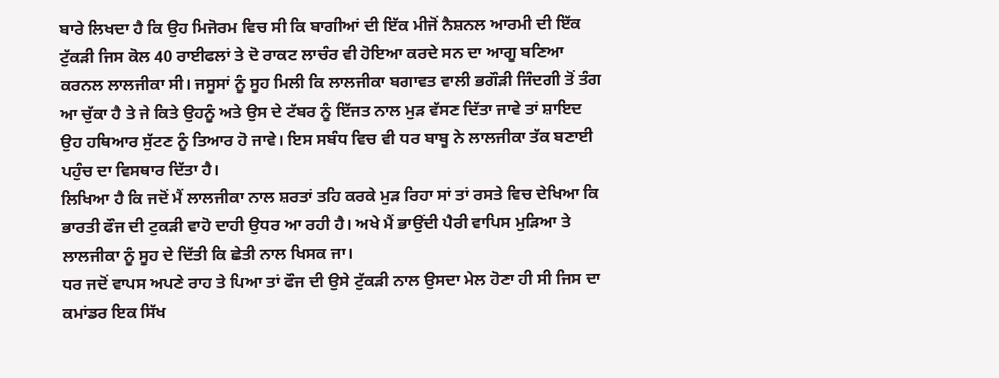ਬਾਰੇ ਲਿਖਦਾ ਹੈ ਕਿ ਉਹ ਮਿਜੋਰਮ ਵਿਚ ਸੀ ਕਿ ਬਾਗੀਆਂ ਦੀ ਇੱਕ ਮੀਜੋਂ ਨੈਸ਼ਨਲ ਆਰਮੀ ਦੀ ਇੱਕ ਟੁੱਕੜੀ ਜਿਸ ਕੋਲ 40 ਰਾਈਫਲਾਂ ਤੇ ਦੋ ਰਾਕਟ ਲਾਚੰਰ ਵੀ ਹੋਇਆ ਕਰਦੇ ਸਨ ਦਾ ਆਗੂ ਬਣਿਆ ਕਰਨਲ ਲਾਲਜੀਕਾ ਸੀ। ਜਸੂਸਾਂ ਨੂੰ ਸੂਹ ਮਿਲੀ ਕਿ ਲਾਲਜੀਕਾ ਬਗਾਵਤ ਵਾਲੀ ਭਗੌੜੀ ਜਿੰਦਗੀ ਤੋਂ ਤੰਗ ਆ ਚੁੱਕਾ ਹੈ ਤੇ ਜੇ ਕਿਤੇ ਉਹਨੂੰ ਅਤੇ ਉਸ ਦੇ ਟੱਬਰ ਨੂੰ ਇੱਜਤ ਨਾਲ ਮੁੜ ਵੱਸਣ ਦਿੱਤਾ ਜਾਵੇ ਤਾਂ ਸ਼ਾਇਦ ਉਹ ਹਥਿਆਰ ਸੁੱਟਣ ਨੂੰ ਤਿਆਰ ਹੋ ਜਾਵੇ। ਇਸ ਸਬੰਧ ਵਿਚ ਵੀ ਧਰ ਬਾਬੂ ਨੇ ਲਾਲਜੀਕਾ ਤੱਕ ਬਣਾਈ ਪਹੁੰਚ ਦਾ ਵਿਸਥਾਰ ਦਿੱਤਾ ਹੈ।
ਲਿਖਿਆ ਹੈ ਕਿ ਜਦੋਂ ਮੈਂ ਲਾਲਜੀਕਾ ਨਾਲ ਸ਼ਰਤਾਂ ਤਹਿ ਕਰਕੇ ਮੁੜ ਰਿਹਾ ਸਾਂ ਤਾਂ ਰਸਤੇ ਵਿਚ ਦੇਖਿਆ ਕਿ ਭਾਰਤੀ ਫੌਜ ਦੀ ਟੁਕੜੀ ਵਾਹੋ ਦਾਹੀ ਉਧਰ ਆ ਰਹੀ ਹੈ। ਅਖੇ ਮੈਂ ਭਾਉਂਦੀ ਪੈਰੀ ਵਾਪਿਸ ਮੁੜਿਆ ਤੇ ਲਾਲਜੀਕਾ ਨੂੰ ਸੂਹ ਦੇ ਦਿੱਤੀ ਕਿ ਛੇਤੀ ਨਾਲ ਖਿਸਕ ਜਾ।
ਧਰ ਜਦੋਂ ਵਾਪਸ ਅਪਣੇ ਰਾਹ ਤੇ ਪਿਆ ਤਾਂ ਫੌਜ ਦੀ ਉਸੇ ਟੁੱਕੜੀ ਨਾਲ ਉਸਦਾ ਮੇਲ ਹੋਣਾ ਹੀ ਸੀ ਜਿਸ ਦਾ ਕਮਾਂਡਰ ਇਕ ਸਿੱਖ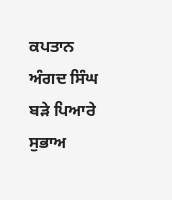ਕਪਤਾਨ ਅੰਗਦ ਸਿੰਘ ਬੜੇ ਪਿਆਰੇ ਸੁਭਾਅ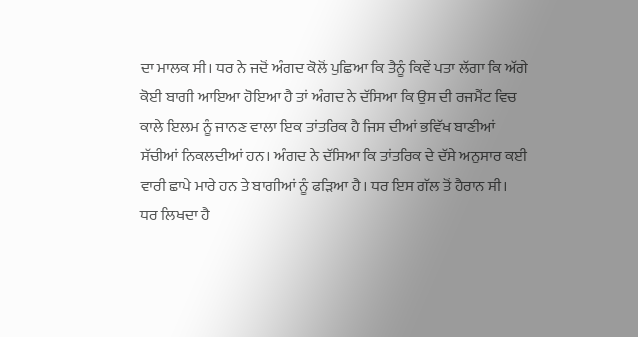ਦਾ ਮਾਲਕ ਸੀ। ਧਰ ਨੇ ਜਦੋਂ ਅੰਗਦ ਕੋਲੋਂ ਪੁਛਿਆ ਕਿ ਤੈਨੂੰ ਕਿਵੇਂ ਪਤਾ ਲੱਗਾ ਕਿ ਅੱਗੇ ਕੋਈ ਬਾਗੀ ਆਇਆ ਹੋਇਆ ਹੈ ਤਾਂ ਅੰਗਦ ਨੇ ਦੱਸਿਆ ਕਿ ਉਸ ਦੀ ਰਜਮੈਂਟ ਵਿਚ ਕਾਲੇ ਇਲਮ ਨੂੰ ਜਾਨਣ ਵਾਲਾ ਇਕ ਤਾਂਤਰਿਕ ਹੈ ਜਿਸ ਦੀਆਂ ਭਵਿੱਖ ਬਾਣੀਆਂ ਸੱਚੀਆਂ ਨਿਕਲਦੀਆਂ ਹਨ। ਅੰਗਦ ਨੇ ਦੱਸਿਆ ਕਿ ਤਾਂਤਰਿਕ ਦੇ ਦੱਸੇ ਅਨੁਸਾਰ ਕਈ ਵਾਰੀ ਛਾਪੇ ਮਾਰੇ ਹਨ ਤੇ ਬਾਗੀਆਂ ਨੂੰ ਫੜਿਆ ਹੈ। ਧਰ ਇਸ ਗੱਲ ਤੋਂ ਹੈਰਾਨ ਸੀ।
ਧਰ ਲਿਖਦਾ ਹੈ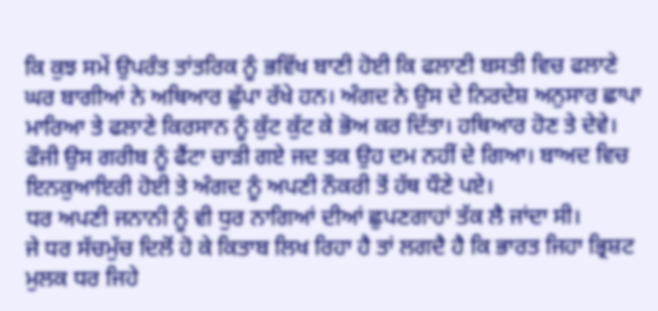ਕਿ ਕੁਝ ਸਮੇਂ ਉਪਰੰਤ ਤਾਂਤਰਿਕ ਨੂੰ ਭਵਿੱਖ ਬਾਣੀ ਹੋਈ ਕਿ ਫਲਾਣੀ ਬਸਤੀ ਵਿਚ ਫਲਾਣੇ ਘਰ ਬਾਗੀਆਂ ਨੇ ਅਥਿਆਰ ਛੁੱਪਾ ਰੱਖੇ ਹਨ। ਅੰਗਦ ਨੇ ਉਸ ਦੇ ਨਿਰਦੇਸ਼ ਅਨੁਸਾਰ ਛਾਪਾ ਮਾਰਿਆ ਤੇ ਫਲਾਣੇ ਕਿਰਸਾਨ ਨੂੰ ਕੁੱਟ ਕੁੱਟ ਕੇ ਭੋਅ ਕਰ ਦਿੱਤਾ। ਹਥਿਆਰ ਹੋਣ ਤੇ ਦੇਵੇ। ਫੌਜੀ ਉਸ ਗਰੀਬ ਨੂੰ ਫੈਂਟਾ ਚਾੜੀ ਗਏ ਜਦ ਤਕ ਉਹ ਦਮ ਨਹੀਂ ਦੇ ਗਿਆ। ਬਾਅਦ ਵਿਚ ਇਨਕੁਆਇਰੀ ਹੋਈ ਤੇ ਅੰਗਦ ਨੂੰ ਅਪਣੀ ਨੌਕਰੀ ਤੋਂ ਹੱਥ ਧੌਣੇ ਪਏ।
ਧਰ ਅਪਣੀ ਜਨਾਨੀ ਨੂੰ ਵੀ ਧੁਰ ਨਾਗਿਆਂ ਦੀਆਂ ਛੁਪਣਗਾਹਾਂ ਤੱਕ ਲੈ ਜਾਂਦਾ ਸੀ।
ਜੇ ਧਰ ਸੱਚਮੁੱਚ ਦਿਲੋਂ ਹੋ ਕੇ ਕਿਤਾਬ ਲਿਖ ਰਿਹਾ ਹੈ ਤਾਂ ਲਗਦੈ ਹੈ ਕਿ ਭਾਰਤ ਜਿਹਾ ਭ੍ਰਿਸ਼ਟ ਮੁਲਕ ਧਰ ਜਿਹੇ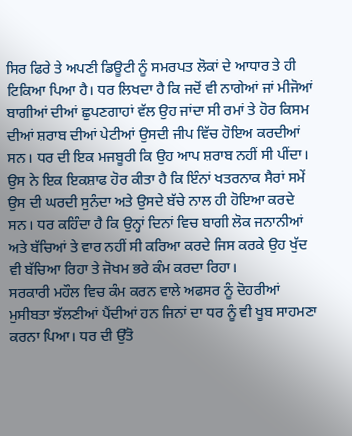ਸਿਰ ਫਿਰੇ ਤੇ ਅਪਣੀ ਡਿਊਟੀ ਨੂੰ ਸਮਰਪਤ ਲੋਕਾਂ ਦੇ ਆਧਾਰ ਤੇ ਹੀ ਟਿਕਿਆ ਪਿਆ ਹੈ। ਧਰ ਲਿਖਦਾ ਹੈ ਕਿ ਜਦੋਂ ਵੀ ਨਾਗੇਆਂ ਜਾਂ ਮੀਜੋਆਂ ਬਾਗੀਆਂ ਦੀਆਂ ਛੁਪਣਗਾਹਾਂ ਵੱਲ ਉਹ ਜਾਂਦਾ ਸੀ ਰਮਾਂ ਤੇ ਹੋਰ ਕਿਸਮ ਦੀਆਂ ਸ਼ਰਾਬ ਦੀਆਂ ਪੇਟੀਆਂ ਉਸਦੀ ਜੀਪ ਵਿੱਚ ਹੋਇਅ ਕਰਦੀਆਂ ਸਨ। ਧਰ ਦੀ ਇਕ ਮਜਬੂਰੀ ਕਿ ਉਹ ਆਪ ਸ਼ਰਾਬ ਨਹੀਂ ਸੀ ਪੀਂਦਾ।
ਉਸ ਨੇ ਇਕ ਇਕਸ਼ਾਫ ਹੋਰ ਕੀਤਾ ਹੈ ਕਿ ਇੰਨਾਂ ਖਤਰਨਾਕ ਸੈਰਾਂ ਸਮੇਂ ਉਸ ਦੀ ਘਰਦੀ ਸੁਨੰਦਾ ਅਤੇ ਉਸਦੇ ਬੱਚੇ ਨਾਲ ਹੀ ਹੋਇਆ ਕਰਦੇ ਸਨ। ਧਰ ਕਹਿੰਦਾ ਹੈ ਕਿ ਉਨ੍ਹਾਂ ਦਿਨਾਂ ਵਿਚ ਬਾਗੀ ਲੋਕ ਜਨਾਨੀਆਂ ਅਤੇ ਬੱਚਿਆਂ ਤੇ ਵਾਰ ਨਹੀਂ ਸੀ ਕਰਿਆ ਕਰਦੇ ਜਿਸ ਕਰਕੇ ਉਹ ਖੁੱਦ ਵੀ ਬੱਚਿਆ ਰਿਹਾ ਤੇ ਜੋਖਮ ਭਰੇ ਕੰਮ ਕਰਦਾ ਰਿਹਾ।
ਸਰਕਾਰੀ ਮਹੌਲ ਵਿਚ ਕੰਮ ਕਰਨ ਵਾਲੇ ਅਫਸਰ ਨੂੰ ਦੋਹਰੀਆਂ ਮੁਸੀਬਤਾ ਝੱਲਣੀਆਂ ਪੈਂਦੀਆਂ ਹਨ ਜਿਨਾਂ ਦਾ ਧਰ ਨੂੰ ਵੀ ਖੂਬ ਸਾਹਮਣਾ ਕਰਨਾ ਪਿਆ। ਧਰ ਦੀ ਉੱਤੋ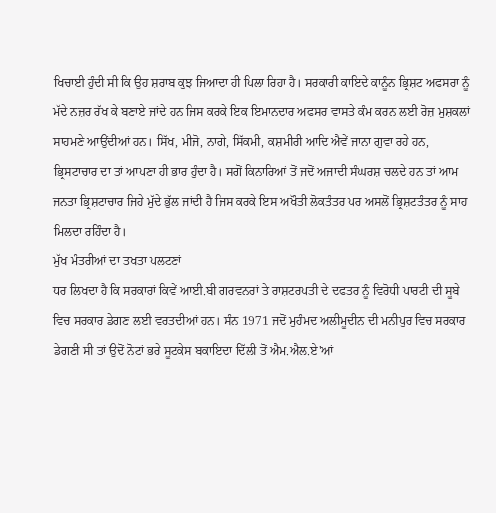ਖਿਚਾਈ ਹੁੰਦੀ ਸੀ ਕਿ ਉਹ ਸ਼ਰਾਬ ਕੁਝ ਜਿਆਦਾ ਹੀ ਪਿਲਾ ਰਿਹਾ ਹੈ। ਸਰਕਾਰੀ ਕਾਇਦੇ ਕਾਨੂੰਨ ਭ੍ਰਿਸ਼ਟ ਅਫਸਰਾ ਨੂੰ ਮੱਦੇ ਨਜ਼ਰ ਰੱਖ ਕੇ ਬਣਾਏ ਜਾਂਦੇ ਹਨ ਜਿਸ ਕਰਕੇ ਇਕ ਇਮਾਨਦਾਰ ਅਫਸਰ ਵਾਸਤੇ ਕੰਮ ਕਰਨ ਲਈ ਰੋਜ਼ ਮੁਸ਼ਕਲਾਂ ਸਾਹਮਣੇ ਆਉਂਦੀਆਂ ਹਨ। ਸਿੱਖ, ਮੀਜੋ, ਨਾਗੇ, ਸਿੱਕਮੀ, ਕਸ਼ਮੀਰੀ ਆਦਿ ਐਵੇਂ ਜਾਨਾ ਗੁਵਾ ਰਹੇ ਹਨ, ਭ੍ਰਿਸਟਾਚਾਰ ਦਾ ਤਾਂ ਆਪਣਾ ਹੀ ਭਾਰ ਹੁੰਦਾ ਹੈ। ਸਗੋਂ ਕਿਨਾਰਿਆਂ ਤੋਂ ਜਦੋਂ ਅਜਾਦੀ ਸੰਘਰਸ਼ ਚਲਦੇ ਹਨ ਤਾਂ ਆਮ ਜਨਤਾ ਭ੍ਰਿਸ਼ਟਾਚਾਰ ਜਿਹੇ ਮੁੱਦੇ ਭੁੱਲ ਜਾਂਦੀ ਹੈ ਜਿਸ ਕਰਕੇ ਇਸ ਅਖੌਤੀ ਲੋਕਤੰਤਰ ਪਰ ਅਸਲੋਂ ਭ੍ਰਿਸ਼ਟਤੰਤਰ ਨੂੰ ਸਾਹ ਮਿਲਦਾ ਰਹਿੰਦਾ ਹੈ।
ਮੁੱਖ ਮੰਤਰੀਆਂ ਦਾ ਤਖਤਾ ਪਲਟਣਾਂ
ਧਰ ਲਿਖਦਾ ਹੈ ਕਿ ਸਰਕਾਰਾਂ ਕਿਵੇਂ ਆਈ.ਬੀ ਗਰਵਨਰਾਂ ਤੇ ਰਾਸ਼ਟਰਪਤੀ ਦੇ ਦਫਤਰ ਨੂੰ ਵਿਰੋਧੀ ਪਾਰਟੀ ਦੀ ਸੂਬੇ ਵਿਚ ਸਰਕਾਰ ਡੇਗਣ ਲਈ ਵਰਤਦੀਆਂ ਹਨ। ਸੰਨ 1971 ਜਦੋਂ ਮੁਹੰਮਦ ਅਲੀਮੂਦੀਨ ਦੀ ਮਨੀਪੁਰ ਵਿਚ ਸਰਕਾਰ ਡੇਗਣੀ ਸੀ ਤਾਂ ਉਦੋਂ ਨੋਟਾਂ ਭਰੇ ਸੂਟਕੇਸ ਬਕਾਇਦਾ ਦਿੱਲੀ ਤੋਂ ਐਮ.ਐਲ.ਏ'ਆਂ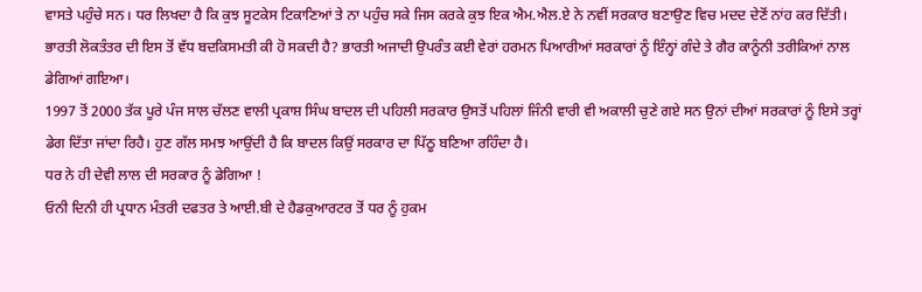ਵਾਸਤੇ ਪਹੁੰਚੇ ਸਨ। ਧਰ ਲਿਖਦਾ ਹੈ ਕਿ ਕੁਝ ਸੂਟਕੇਸ ਟਿਕਾਣਿਆਂ ਤੇ ਨਾ ਪਹੁੰਚ ਸਕੇ ਜਿਸ ਕਰਕੇ ਕੁਝ ਇਕ ਐਮ.ਐਲ.ਏ ਨੇ ਨਵੀਂ ਸਰਕਾਰ ਬਣਾਉਣ ਵਿਚ ਮਦਦ ਦੇਣੋਂ ਨਾਂਹ ਕਰ ਦਿੱਤੀ।
ਭਾਰਤੀ ਲੋਕਤੰਤਰ ਦੀ ਇਸ ਤੋਂ ਵੱਧ ਬਦਕਿਸਮਤੀ ਕੀ ਹੋ ਸਕਦੀ ਹੈ? ਭਾਰਤੀ ਅਜਾਦੀ ਉਪਰੰਤ ਕਈ ਵੇਰਾਂ ਹਰਮਨ ਪਿਆਰੀਆਂ ਸਰਕਾਰਾਂ ਨੂੰ ਇੰਨ੍ਹਾਂ ਗੰਦੇ ਤੇ ਗੈਰ ਕਾਨੂੰਨੀ ਤਰੀਕਿਆਂ ਨਾਲ ਡੇਗਿਆਂ ਗਇਆ।
1997 ਤੋਂ 2000 ਤੱਕ ਪੂਰੇ ਪੰਜ ਸਾਲ ਚੱਲਣ ਵਾਲੀ ਪ੍ਰਕਾਸ਼ ਸਿੰਘ ਬਾਦਲ ਦੀ ਪਹਿਲੀ ਸਰਕਾਰ ਉਸਤੋਂ ਪਹਿਲਾਂ ਜਿੰਨੀ ਵਾਰੀ ਵੀ ਅਕਾਲੀ ਚੁਣੇ ਗਏ ਸਨ ਉਨਾਂ ਦੀਆਂ ਸਰਕਾਰਾਂ ਨੂੰ ਇਸੇ ਤਰ੍ਹਾਂ ਡੇਗ ਦਿੱਤਾ ਜਾਂਦਾ ਰਿਹੈ। ਹੁਣ ਗੱਲ ਸਮਝ ਆਉਂਦੀ ਹੈ ਕਿ ਬਾਦਲ ਕਿਉਂ ਸਰਕਾਰ ਦਾ ਪਿੱਠੂ ਬਣਿਆ ਰਹਿੰਦਾ ਹੈ।
ਧਰ ਨੇ ਹੀ ਦੇਵੀ ਲਾਲ ਦੀ ਸਰਕਾਰ ਨੂੰ ਡੇਗਿਆ !
ਓਨੀ ਦਿਨੀ ਹੀ ਪ੍ਰਧਾਨ ਮੰਤਰੀ ਦਫਤਰ ਤੇ ਆਈ.ਬੀ ਦੇ ਹੈਡਕੁਆਰਟਰ ਤੋਂ ਧਰ ਨੂੰ ਹੁਕਮ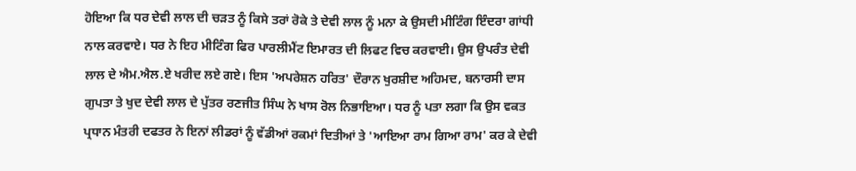ਹੋਇਆ ਕਿ ਧਰ ਦੇਵੀ ਲਾਲ ਦੀ ਚੜਤ ਨੂੰ ਕਿਸੇ ਤਰਾਂ ਰੋਕੇ ਤੇ ਦੇਵੀ ਲਾਲ ਨੂੰ ਮਨਾ ਕੇ ਉਸਦੀ ਮੀਟਿੰਗ ਇੰਦਰਾ ਗਾਂਧੀ ਨਾਲ ਕਰਵਾਏ। ਧਰ ਨੇ ਇਹ ਮੀਟਿੰਗ ਫਿਰ ਪਾਰਲੀਮੈਂਟ ਇਮਾਰਤ ਦੀ ਲਿਫਟ ਵਿਚ ਕਰਵਾਈ। ਉਸ ਉਪਰੰਤ ਦੇਵੀ ਲਾਲ ਦੇ ਐਮ.ਐਲ.ਏ ਖਰੀਦ ਲਏ ਗਏ। ਇਸ 'ਅਪਰੇਸ਼ਨ ਹਰਿਤ' ਦੌਰਾਨ ਖੁਰਸ਼ੀਦ ਅਹਿਮਦ, ਬਨਾਰਸੀ ਦਾਸ ਗੁਪਤਾ ਤੇ ਖੁਦ ਦੇਵੀ ਲਾਲ ਦੇ ਪੁੱਤਰ ਰਣਜੀਤ ਸਿੰਘ ਨੇ ਖਾਸ ਰੋਲ ਨਿਭਾਇਆ। ਧਰ ਨੂੰ ਪਤਾ ਲਗਾ ਕਿ ਉਸ ਵਕਤ ਪ੍ਰਧਾਨ ਮੰਤਰੀ ਦਫਤਰ ਨੇ ਇਨਾਂ ਲੀਡਰਾਂ ਨੂੰ ਵੱਡੀਆਂ ਰਕਮਾਂ ਦਿਤੀਆਂ ਤੇ 'ਆਇਆ ਰਾਮ ਗਿਆ ਰਾਮ' ਕਰ ਕੇ ਦੇਵੀ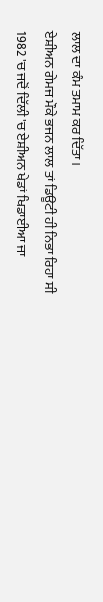ਲਾਲ ਦਾ ਕੰਮ ਤਮਾਮ ਕਰ ਦਿੱਤਾ।
ਏਸ਼ੀਅਨ ਗੇਮਜ ਮੌਕੇ ਭਜਨ ਲਾਲ ਤਾਂ ਡਿਊਟੀ ਹੀ ਨਿਭਾ ਰਿਹਾ ਸੀ
1982 'ਚ ਜਦੋਂ ਦਿੱਲੀ 'ਚ ਏਸ਼ੀਅਨ ਖੇਡਾਂ ਖਿਡਾਈਆ ਜਾ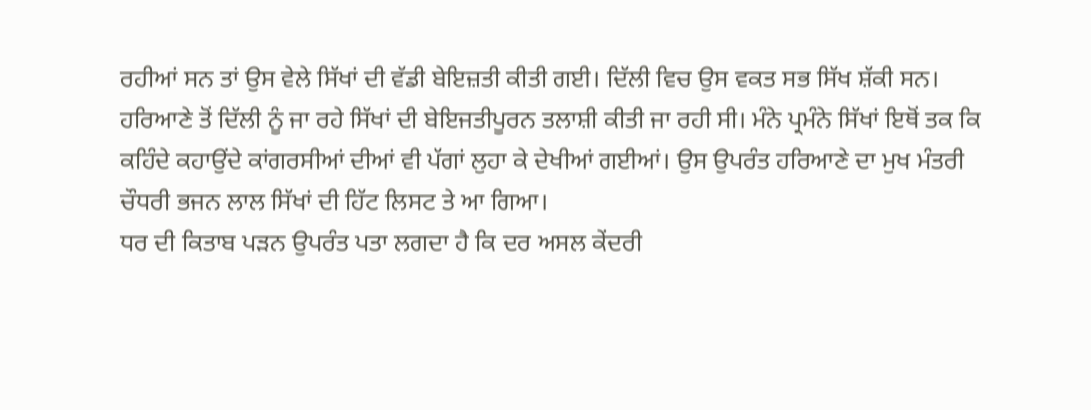ਰਹੀਆਂ ਸਨ ਤਾਂ ਉਸ ਵੇਲੇ ਸਿੱਖਾਂ ਦੀ ਵੱਡੀ ਬੇਇਜ਼ਤੀ ਕੀਤੀ ਗਈ। ਦਿੱਲੀ ਵਿਚ ਉਸ ਵਕਤ ਸਭ ਸਿੱਖ ਸ਼ੱਕੀ ਸਨ। ਹਰਿਆਣੇ ਤੋਂ ਦਿੱਲੀ ਨੂੰ ਜਾ ਰਹੇ ਸਿੱਖਾਂ ਦੀ ਬੇਇਜਤੀਪੂਰਨ ਤਲਾਸ਼ੀ ਕੀਤੀ ਜਾ ਰਹੀ ਸੀ। ਮੰਨੇ ਪ੍ਰਮੰਨੇ ਸਿੱਖਾਂ ਇਥੋਂ ਤਕ ਕਿ ਕਹਿੰਦੇ ਕਹਾਉਂਦੇ ਕਾਂਗਰਸੀਆਂ ਦੀਆਂ ਵੀ ਪੱਗਾਂ ਲੁਹਾ ਕੇ ਦੇਖੀਆਂ ਗਈਆਂ। ਉਸ ਉਪਰੰਤ ਹਰਿਆਣੇ ਦਾ ਮੁਖ ਮੰਤਰੀ ਚੌਧਰੀ ਭਜਨ ਲਾਲ ਸਿੱਖਾਂ ਦੀ ਹਿੱਟ ਲਿਸਟ ਤੇ ਆ ਗਿਆ।
ਧਰ ਦੀ ਕਿਤਾਬ ਪੜਨ ਉਪਰੰਤ ਪਤਾ ਲਗਦਾ ਹੈ ਕਿ ਦਰ ਅਸਲ ਕੇਂਦਰੀ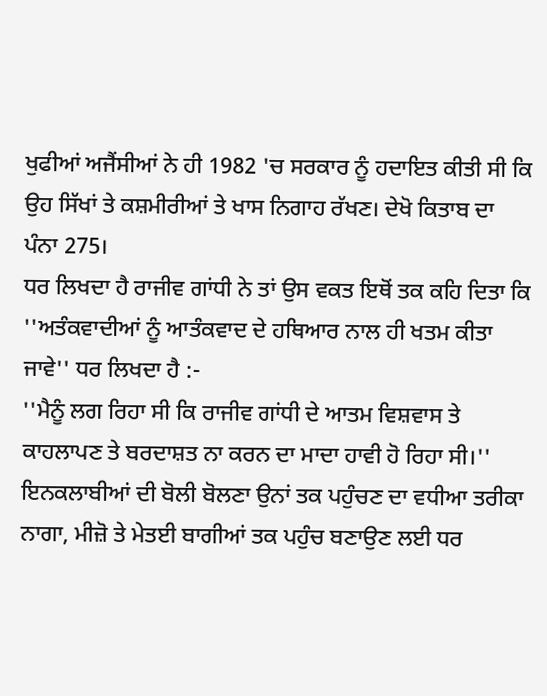ਖੁਫੀਆਂ ਅਜੈਂਸੀਆਂ ਨੇ ਹੀ 1982 'ਚ ਸਰਕਾਰ ਨੂੰ ਹਦਾਇਤ ਕੀਤੀ ਸੀ ਕਿ ਉਹ ਸਿੱਖਾਂ ਤੇ ਕਸ਼ਮੀਰੀਆਂ ਤੇ ਖਾਸ ਨਿਗਾਹ ਰੱਖਣ। ਦੇਖੋ ਕਿਤਾਬ ਦਾ ਪੰਨਾ 275।
ਧਰ ਲਿਖਦਾ ਹੈ ਰਾਜੀਵ ਗਾਂਧੀ ਨੇ ਤਾਂ ਉਸ ਵਕਤ ਇਥੋਂ ਤਕ ਕਹਿ ਦਿਤਾ ਕਿ ''ਅਤੰਕਵਾਦੀਆਂ ਨੂੰ ਆਤੰਕਵਾਦ ਦੇ ਹਥਿਆਰ ਨਾਲ ਹੀ ਖਤਮ ਕੀਤਾ ਜਾਵੇ'' ਧਰ ਲਿਖਦਾ ਹੈ :-
''ਮੈਨੂੰ ਲਗ ਰਿਹਾ ਸੀ ਕਿ ਰਾਜੀਵ ਗਾਂਧੀ ਦੇ ਆਤਮ ਵਿਸ਼ਵਾਸ ਤੇ ਕਾਹਲਾਪਣ ਤੇ ਬਰਦਾਸ਼ਤ ਨਾ ਕਰਨ ਦਾ ਮਾਦਾ ਹਾਵੀ ਹੋ ਰਿਹਾ ਸੀ।''
ਇਨਕਲਾਬੀਆਂ ਦੀ ਬੋਲੀ ਬੋਲਣਾ ਉਨਾਂ ਤਕ ਪਹੁੰਚਣ ਦਾ ਵਧੀਆ ਤਰੀਕਾ
ਨਾਗਾ, ਮੀਜ਼ੋ ਤੇ ਮੇਤਈ ਬਾਗੀਆਂ ਤਕ ਪਹੁੰਚ ਬਣਾਉਣ ਲਈ ਧਰ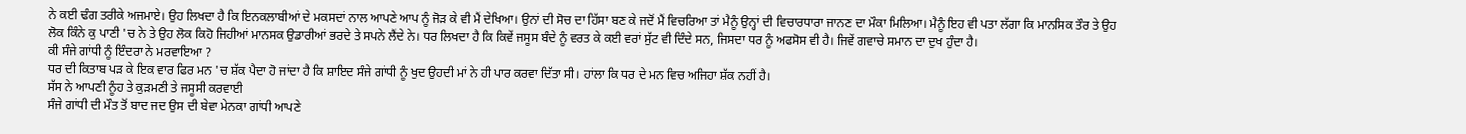ਨੇ ਕਈ ਢੰਗ ਤਰੀਕੇ ਅਜਮਾਏ। ਉਹ ਲਿਖਦਾ ਹੈ ਕਿ ਇਨਕਲਾਬੀਆਂ ਦੇ ਮਕਸਦਾਂ ਨਾਲ ਆਪਣੇ ਆਪ ਨੂੰ ਜੋੜ ਕੇ ਵੀ ਮੈਂ ਦੇਖਿਆ। ਉਨਾਂ ਦੀ ਸੋਚ ਦਾ ਹਿੱਸਾ ਬਣ ਕੇ ਜਦੋਂ ਮੈਂ ਵਿਚਰਿਆ ਤਾਂ ਮੈਨੂੰ ਉਨ੍ਹਾਂ ਦੀ ਵਿਚਾਰਧਾਰਾ ਜਾਨਣ ਦਾ ਮੌਕਾ ਮਿਲਿਆ। ਮੈਨੂੰ ਇਹ ਵੀ ਪਤਾ ਲੱਗਾ ਕਿ ਮਾਨਸਿਕ ਤੌਰ ਤੇ ਉਹ ਲੋਕ ਕਿੰਨੇ ਕੁ ਪਾਣੀ 'ਚ ਨੇ ਤੇ ਉਹ ਲੋਕ ਕਿਹੋ ਜਿਹੀਆਂ ਮਾਨਸਕ ਉਡਾਰੀਆਂ ਭਰਦੇ ਤੇ ਸਪਨੇ ਲੈਂਦੇ ਨੇ। ਧਰ ਲਿਖਦਾ ਹੈ ਕਿ ਕਿਵੇਂ ਜਸੂਸ ਬੰਦੇ ਨੂੰ ਵਰਤ ਕੇ ਕਈ ਵਰਾਂ ਸੁੱਟ ਵੀ ਦਿੰਦੇ ਸਨ, ਜਿਸਦਾ ਧਰ ਨੂੰ ਅਫਸੋਸ ਵੀ ਹੈ। ਜਿਵੇਂ ਗਵਾਚੇ ਸਮਾਨ ਦਾ ਦੁਖ ਹੁੰਦਾ ਹੈ।
ਕੀ ਸੰਜੇ ਗਾਂਧੀ ਨੂੰ ਇੰਦਰਾ ਨੇ ਮਰਵਾਇਆ ?
ਧਰ ਦੀ ਕਿਤਾਬ ਪੜ ਕੇ ਇਕ ਵਾਰ ਫਿਰ ਮਨ 'ਚ ਸ਼ੱਕ ਪੈਦਾ ਹੋ ਜਾਂਦਾ ਹੈ ਕਿ ਸ਼ਾਇਦ ਸੰਜੇ ਗਾਂਧੀ ਨੂੰ ਖੁਦ ਉਹਦੀ ਮਾਂ ਨੇ ਹੀ ਪਾਰ ਕਰਵਾ ਦਿੱਤਾ ਸੀ। ਹਾਂਲਾ ਕਿ ਧਰ ਦੇ ਮਨ ਵਿਚ ਅਜਿਹਾ ਸ਼ੱਕ ਨਹੀਂ ਹੈ।
ਸੱਸ ਨੇ ਆਪਣੀ ਨੂੰਹ ਤੇ ਕੁੜਮਣੀ ਤੇ ਜਸੂਸੀ ਕਰਵਾਈ
ਸੰਜੇ ਗਾਂਧੀ ਦੀ ਮੌਤ ਤੋਂ ਬਾਦ ਜਦ ਉਸ ਦੀ ਬੇਵਾ ਮੇਨਕਾ ਗਾਂਧੀ ਆਪਣੇ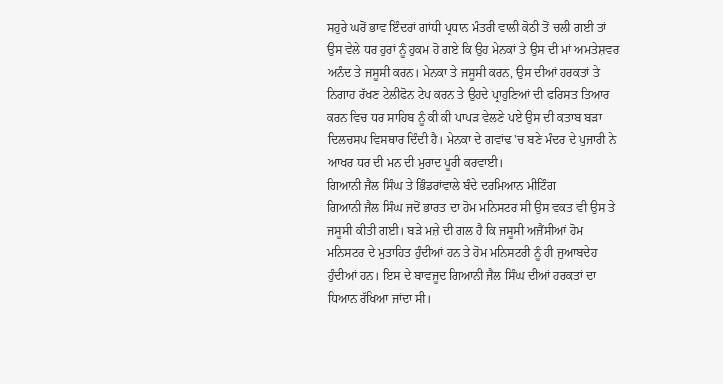ਸਹੁਰੇ ਘਰੋਂ ਭਾਵ ਇੰਦਰਾਂ ਗਾਂਧੀ ਪ੍ਰਧਾਨ ਮੰਤਰੀ ਵਾਲੀ ਕੋਠੀ ਤੋਂ ਚਲੀ ਗਈ ਤਾਂ ਉਸ ਵੇਲੇ ਧਰ ਹੁਰਾਂ ਨੂੰ ਹੁਕਮ ਹੋ ਗਏ ਕਿ ਉਹ ਮੇਨਕਾਂ ਤੇ ਉਸ ਦੀ ਮਾਂ ਅਮਤੇਸ਼ਵਰ ਅਨੰਦ ਤੇ ਜਸੂਸੀ ਕਰਨ। ਮੇਨਕਾ ਤੇ ਜਸੂਸੀ ਕਰਨ, ਉਸ ਦੀਆਂ ਹਰਕਤਾਂ ਤੇ ਨਿਗਾਹ ਰੱਖਣ ਟੇਲੀਫੋਨ ਟੇਪ ਕਰਨ ਤੇ ਉਹਦੇ ਪ੍ਰਾਹੁਣਿਆਂ ਦੀ ਫਰਿਸਤ ਤਿਆਰ ਕਰਨ ਵਿਚ ਧਰ ਸਾਹਿਬ ਨੂੰ ਕੀ ਕੀ ਪਾਪੜ ਵੇਲਣੇ ਪਏ ਉਸ ਦੀ ਕਤਾਬ ਬੜਾ ਦਿਲਚਸਪ ਵਿਸਥਾਰ ਦਿੰਦੀ ਹੈ। ਮੇਨਕਾ ਦੇ ਗਵਾਂਢ 'ਚ ਬਣੇ ਮੰਦਰ ਦੇ ਪੁਜਾਰੀ ਨੇ ਆਖਰ ਧਰ ਦੀ ਮਨ ਦੀ ਮੁਰਾਦ ਪੂਰੀ ਕਰਵਾਈ।
ਗਿਆਨੀ ਜੈਲ ਸਿੰਘ ਤੇ ਭਿੰਡਰਾਂਵਾਲੇ ਬੰਦੇ ਦਰਮਿਆਨ ਮੀਟਿੰਗ
ਗਿਆਨੀ ਜੈਲ ਸਿੰਘ ਜਦੋਂ ਭਾਰਤ ਦਾ ਹੋਮ ਮਨਿਸਟਰ ਸੀ ਉਸ ਵਕਤ ਵੀ ਉਸ ਤੇ ਜਸੂਸੀ ਕੀਤੀ ਗਈ। ਬੜੇ ਮਜ਼ੇ ਦੀ ਗਲ ਹੈ ਕਿ ਜਸੂਸੀ ਅਜੈਂਸੀਆਂ ਹੋਮ ਮਨਿਸਟਰ ਦੇ ਮੁਤਾਹਿਤ ਹੁੰਦੀਆਂ ਹਨ ਤੇ ਹੋਮ ਮਨਿਸਟਰੀ ਨੂੰ ਹੀ ਜੁਆਬਦੇਹ ਹੁੰਦੀਆਂ ਹਨ। ਇਸ ਦੇ ਬਾਵਜੂਦ ਗਿਆਨੀ ਜੈਲ ਸਿੰਘ ਦੀਆਂ ਹਰਕਤਾਂ ਦਾ ਧਿਆਨ ਰੱਖਿਆ ਜਾਂਦਾ ਸੀ।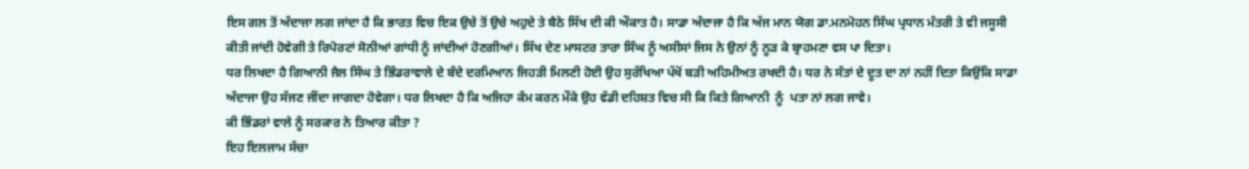ਇਸ ਗਲ ਤੋਂ ਅੰਦਾਜਾ ਲਗ ਜਾਂਦਾ ਹੈ ਕਿ ਭਾਰਤ ਵਿਚ ਇਕ ਉਚੇ ਤੋਂ ਉਚੇ ਅਹੁਦੇ ਤੇ ਬੈਠੇ ਸਿੱਖ ਦੀ ਕੀ ਔਕਾਤ ਹੈ। ਸਾਡਾ ਅੰਦਾਜਾ ਹੈ ਕਿ ਅੱਜ ਮਾਨ ਯੋਗ ਡਾ.ਮਨਮੋਹਨ ਸਿੰਘ ਪ੍ਰਧਾਨ ਮੰਤਰੀ ਤੇ ਵੀ ਜਸੂਸੀ ਕੀਤੀ ਜਾਂਦੀ ਹੋਵੇਗੀ ਤੇ ਰਿਪੋਰਟਾਂ ਸੋਨੀਆਂ ਗਾਂਧੀ ਨੂੰ ਜਾਂਦੀਆਂ ਹੋਣਗੀਆਂ। ਸਿੱਖ ਦੇਣ ਮਾਸਟਰ ਤਾਰਾ ਸਿੰਘ ਨੂੰ ਅਸੀਸਾਂ ਜਿਸ ਨੇ ਉਨਾਂ ਨੂੰ ਨੂੜ ਕੇ ਬ੍ਰਾਹਮਣਾ ਵਸ ਪਾ ਦਿਤਾ।
ਧਰ ਲਿਖਦਾ ਹੈ ਗਿਆਨੀ ਜੈਲ ਸਿੰਘ ਤੇ ਭਿੰਡਰਾਵਾਲੇ ਦੇ ਬੰਦੇ ਦਰਮਿਆਨ ਜਿਹੜੀ ਮਿਲਣੀ ਹੋਈ ਉਹ ਸੁਰੱਖਿਆ ਪੱਖੋਂ ਬੜੀ ਅਹਿਮੀਅਤ ਰਖਦੀ ਹੈ। ਧਰ ਨੇ ਸੰਤਾਂ ਦੇ ਦੂਤ ਦਾ ਨਾਂ ਨਹੀਂ ਦਿਤਾ ਕਿਉਂਕਿ ਸਾਡਾ ਅੰਦਾਜਾ ਉਹ ਸੱਜਣ ਜੀਂਦਾ ਜਾਗਦਾ ਹੋਵੇਗਾ। ਧਰ ਲਿਖਦਾ ਹੈ ਕਿ ਅਜਿਹਾ ਕੰਮ ਕਰਨ ਮੌਕੇ ਉਹ ਵੱਡੀ ਦਹਿਸ਼ਤ ਵਿਚ ਸੀ ਕਿ ਕਿਤੇ ਗਿਆਨੀ  ਨੂੰ  ਪਤਾ ਨਾਂ ਲਗ ਜਾਵੇ।
ਕੀ ਭਿੰਡਰਾਂ ਵਾਲੇ ਨੂੰ ਸਰਕਾਰ ਨੇ ਤਿਆਰ ਕੀਤਾ ?
ਇਹ ਇਲਜਾਮ ਸੱਚਾ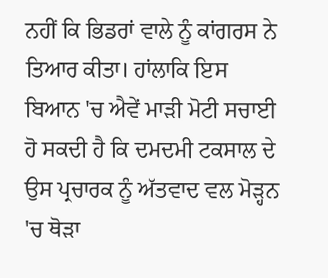ਨਹੀਂ ਕਿ ਭਿਡਰਾਂ ਵਾਲੇ ਨੂੰ ਕਾਂਗਰਸ ਨੇ ਤਿਆਰ ਕੀਤਾ। ਹਾਂਲਾਕਿ ਇਸ ਬਿਆਨ 'ਚ ਐਵੇਂ ਮਾੜੀ ਮੋਟੀ ਸਚਾਈ ਹੋ ਸਕਦੀ ਹੈ ਕਿ ਦਮਦਮੀ ਟਕਸਾਲ ਦੇ ਉਸ ਪ੍ਰਚਾਰਕ ਨੂੰ ਅੱਤਵਾਦ ਵਲ ਮੋੜ੍ਹਨ 'ਚ ਥੋੜਾ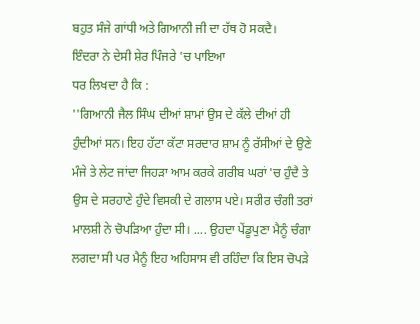ਬਹੁਤ ਸੰਜੇ ਗਾਂਧੀ ਅਤੇ ਗਿਆਨੀ ਜੀ ਦਾ ਹੱਥ ਹੋ ਸਕਦੈ।
ਇੰਦਰਾ ਨੇ ਦੇਸੀ ਸ਼ੇਰ ਪਿੰਜਰੇ 'ਚ ਪਾਇਆ
ਧਰ ਲਿਖਦਾ ਹੈ ਕਿ :
''ਗਿਆਨੀ ਜੈਲ ਸਿੰਘ ਦੀਆਂ ਸ਼ਾਮਾਂ ਉਸ ਦੇ ਕੱਲੇ ਦੀਆਂ ਹੀ ਹੁੰਦੀਆਂ ਸਨ। ਇਹ ਹੱਟਾ ਕੱਟਾ ਸਰਦਾਰ ਸ਼ਾਮ ਨੂੰ ਰੱਸੀਆਂ ਦੇ ਉਣੇ ਮੰਜੇ ਤੇ ਲੇਟ ਜਾਂਦਾ ਜਿਹੜਾ ਆਮ ਕਰਕੇ ਗਰੀਬ ਘਰਾਂ 'ਚ ਹੁੰਦੈ ਤੇ ਉਸ ਦੇ ਸਰਹਾਣੇ ਹੁੰਦੇ ਵਿਸਕੀ ਦੇ ਗਲਾਸ ਪਏ। ਸਰੀਰ ਚੰਗੀ ਤਰਾਂ ਮਾਲਸ਼ੀ ਨੇ ਚੋਪੜਿਆ ਹੁੰਦਾ ਸੀ। .... ਉਹਦਾ ਪੇਂਡੂਪੁਣਾ ਮੈਨੂੰ ਚੰਗਾ ਲਗਦਾ ਸੀ ਪਰ ਮੈਨੂੰ ਇਹ ਅਹਿਸਾਸ ਵੀ ਰਹਿੰਦਾ ਕਿ ਇਸ ਚੋਪੜੇ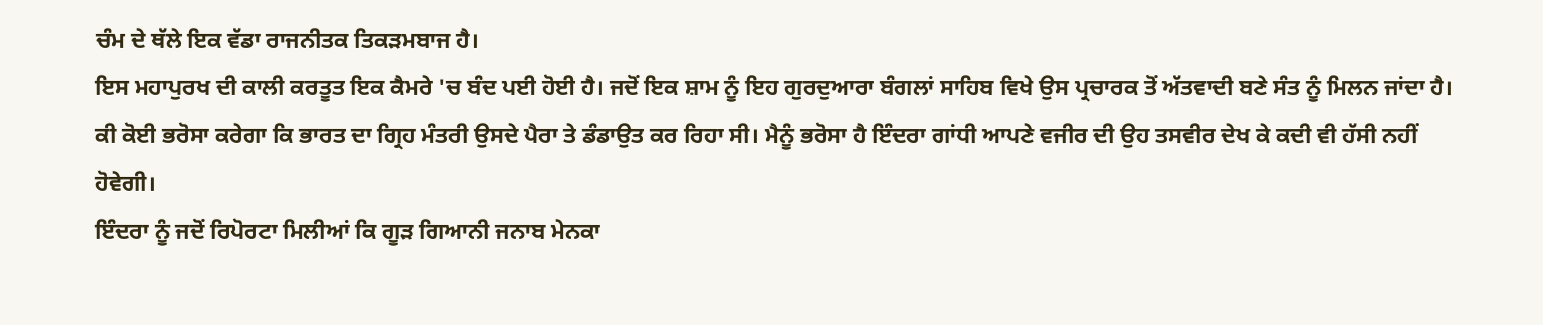ਚੰਮ ਦੇ ਥੱਲੇ ਇਕ ਵੱਡਾ ਰਾਜਨੀਤਕ ਤਿਕੜਮਬਾਜ ਹੈ।
ਇਸ ਮਹਾਪੁਰਖ ਦੀ ਕਾਲੀ ਕਰਤੂਤ ਇਕ ਕੈਮਰੇ 'ਚ ਬੰਦ ਪਈ ਹੋਈ ਹੈ। ਜਦੋਂ ਇਕ ਸ਼ਾਮ ਨੂੰ ਇਹ ਗੁਰਦੁਆਰਾ ਬੰਗਲਾਂ ਸਾਹਿਬ ਵਿਖੇ ਉਸ ਪ੍ਰਚਾਰਕ ਤੋਂ ਅੱਤਵਾਦੀ ਬਣੇ ਸੰਤ ਨੂੰ ਮਿਲਨ ਜਾਂਦਾ ਹੈ। ਕੀ ਕੋਈ ਭਰੋਸਾ ਕਰੇਗਾ ਕਿ ਭਾਰਤ ਦਾ ਗ੍ਰਿਹ ਮੰਤਰੀ ਉਸਦੇ ਪੈਰਾ ਤੇ ਡੰਡਾਉਤ ਕਰ ਰਿਹਾ ਸੀ। ਮੈਨੂੰ ਭਰੋਸਾ ਹੈ ਇੰਦਰਾ ਗਾਂਧੀ ਆਪਣੇ ਵਜੀਰ ਦੀ ਉਹ ਤਸਵੀਰ ਦੇਖ ਕੇ ਕਦੀ ਵੀ ਹੱਸੀ ਨਹੀਂ ਹੋਵੇਗੀ।
ਇੰਦਰਾ ਨੂੰ ਜਦੋਂ ਰਿਪੋਰਟਾ ਮਿਲੀਆਂ ਕਿ ਗੂੜ ਗਿਆਨੀ ਜਨਾਬ ਮੇਨਕਾ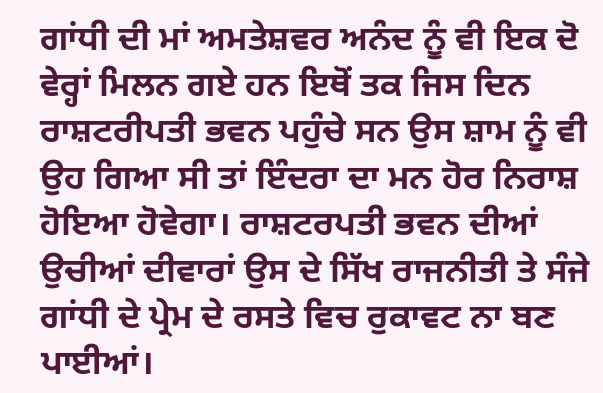ਗਾਂਧੀ ਦੀ ਮਾਂ ਅਮਤੇਸ਼ਵਰ ਅਨੰਦ ਨੂੰ ਵੀ ਇਕ ਦੋ ਵੇਰ੍ਹਾਂ ਮਿਲਨ ਗਏ ਹਨ ਇਥੋਂ ਤਕ ਜਿਸ ਦਿਨ ਰਾਸ਼ਟਰੀਪਤੀ ਭਵਨ ਪਹੁੰਚੇ ਸਨ ਉਸ ਸ਼ਾਮ ਨੂੰ ਵੀ ਉਹ ਗਿਆ ਸੀ ਤਾਂ ਇੰਦਰਾ ਦਾ ਮਨ ਹੋਰ ਨਿਰਾਸ਼ ਹੋਇਆ ਹੋਵੇਗਾ। ਰਾਸ਼ਟਰਪਤੀ ਭਵਨ ਦੀਆਂ ਉਚੀਆਂ ਦੀਵਾਰਾਂ ਉਸ ਦੇ ਸਿੱਖ ਰਾਜਨੀਤੀ ਤੇ ਸੰਜੇ ਗਾਂਧੀ ਦੇ ਪ੍ਰੇਮ ਦੇ ਰਸਤੇ ਵਿਚ ਰੁਕਾਵਟ ਨਾ ਬਣ ਪਾਈਆਂ।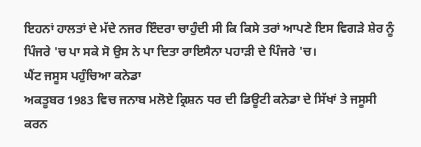ਇਹਨਾਂ ਹਾਲਤਾਂ ਦੇ ਮੱਦੇ ਨਜਰ ਇੰਦਰਾ ਚਾਹੁੰਦੀ ਸੀ ਕਿ ਕਿਸੇ ਤਰਾਂ ਆਪਣੇ ਇਸ ਵਿਗੜੇ ਸ਼ੇਰ ਨੂੰ ਪਿੰਜਰੇ 'ਚ ਪਾ ਸਕੇ ਸੋ ਉਸ ਨੇ ਪਾ ਦਿਤਾ ਰਾਇਸੈਨਾ ਪਹਾੜੀ ਦੇ ਪਿੰਜਰੇ 'ਚ।
ਘੈਂਟ ਜਸੂਸ ਪਹੁੰਚਿਆ ਕਨੇਡਾ
ਅਕਤੂਬਰ 1983 ਵਿਚ ਜਨਾਬ ਮਲੋਏ ਕ੍ਰਿਸ਼ਨ ਧਰ ਦੀ ਡਿਊਟੀ ਕਨੇਡਾ ਦੇ ਸਿੱਖਾਂ ਤੇ ਜਸੂਸੀ ਕਰਨ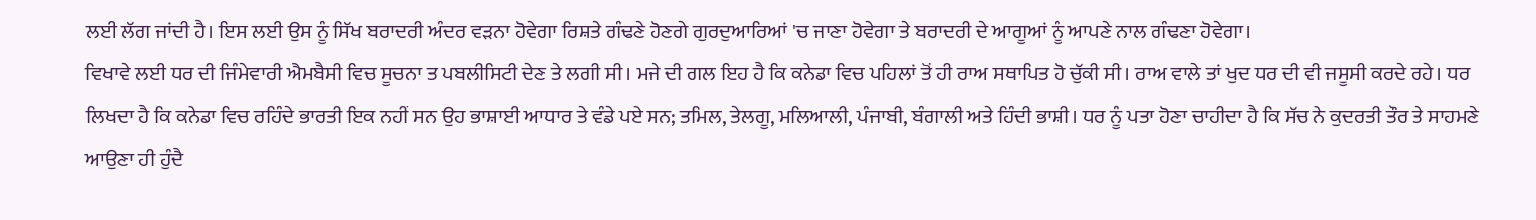ਲਈ ਲੱਗ ਜਾਂਦੀ ਹੈ। ਇਸ ਲਈ ਉਸ ਨੂੰ ਸਿੱਖ ਬਰਾਦਰੀ ਅੰਦਰ ਵੜਨਾ ਹੋਵੇਗਾ ਰਿਸ਼ਤੇ ਗੰਢਣੇ ਹੋਣਗੇ ਗੁਰਦੁਆਰਿਆਂ 'ਚ ਜਾਣਾ ਹੋਵੇਗਾ ਤੇ ਬਰਾਦਰੀ ਦੇ ਆਗੂਆਂ ਨੂੰ ਆਪਣੇ ਨਾਲ ਗੰਢਣਾ ਹੋਵੇਗਾ।
ਵਿਖਾਵੇ ਲਈ ਧਰ ਦੀ ਜਿੰਮੇਵਾਰੀ ਐਮਬੈਸੀ ਵਿਚ ਸੂਚਨਾ ਤ ਪਬਲੀਸਿਟੀ ਦੇਣ ਤੇ ਲਗੀ ਸੀ। ਮਜੇ ਦੀ ਗਲ ਇਹ ਹੈ ਕਿ ਕਨੇਡਾ ਵਿਚ ਪਹਿਲਾਂ ਤੋਂ ਹੀ ਰਾਅ ਸਥਾਪਿਤ ਹੋ ਚੁੱਕੀ ਸੀ। ਰਾਅ ਵਾਲੇ ਤਾਂ ਖੁਦ ਧਰ ਦੀ ਵੀ ਜਸੂਸੀ ਕਰਦੇ ਰਹੇ। ਧਰ ਲਿਖਦਾ ਹੈ ਕਿ ਕਨੇਡਾ ਵਿਚ ਰਹਿੰਦੇ ਭਾਰਤੀ ਇਕ ਨਹੀਂ ਸਨ ਉਹ ਭਾਸ਼ਾਈ ਆਧਾਰ ਤੇ ਵੰਡੇ ਪਏ ਸਨ; ਤਮਿਲ, ਤੇਲਗੂ, ਮਲਿਆਲੀ, ਪੰਜਾਬੀ, ਬੰਗਾਲੀ ਅਤੇ ਹਿੰਦੀ ਭਾਸ਼ੀ। ਧਰ ਨੂੰ ਪਤਾ ਹੋਣਾ ਚਾਹੀਦਾ ਹੈ ਕਿ ਸੱਚ ਨੇ ਕੁਦਰਤੀ ਤੌਰ ਤੇ ਸਾਹਮਣੇ ਆਉਣਾ ਹੀ ਹੁੰਦੈ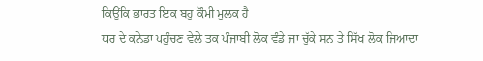ਕਿਉਂਕਿ ਭਾਰਤ ਇਕ ਬਹੁ ਕੌਮੀ ਮੁਲਕ ਹੈ
ਧਰ ਦੇ ਕਨੇਡਾ ਪਹੁੰਚਣ ਵੇਲੇ ਤਕ ਪੰਜਾਬੀ ਲੋਕ ਵੰਡੇ ਜਾ ਚੁੱਕੇ ਸਨ ਤੇ ਸਿੱਖ ਲੋਕ ਜਿਆਦਾ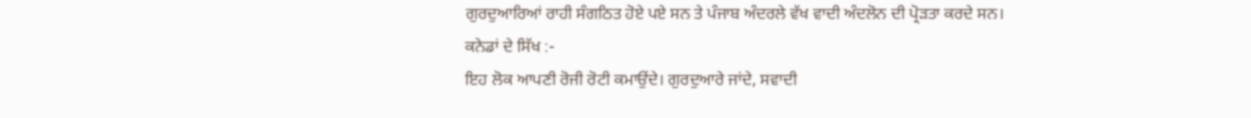ਗੁਰਦੁਆਰਿਆਂ ਰਾਹੀ ਸੰਗਠਿਤ ਹੋਏ ਪਏ ਸਨ ਤੇ ਪੰਜਾਬ ਅੰਦਰਲੇ ਵੱਖ ਵਾਦੀ ਅੰਦਲੋਨ ਦੀ ਪ੍ਰੋੜਤਾ ਕਰਦੇ ਸਨ।
ਕਨੇਡਾਂ ਦੇ ਸਿੱਖ :-
ਇਹ ਲੋਕ ਆਪਣੀ ਰੋਜੀ ਰੋਟੀ ਕਮਾਉਂਦੇ। ਗੁਰਦੁਆਰੇ ਜਾਂਦੇ, ਸਵਾਦੀ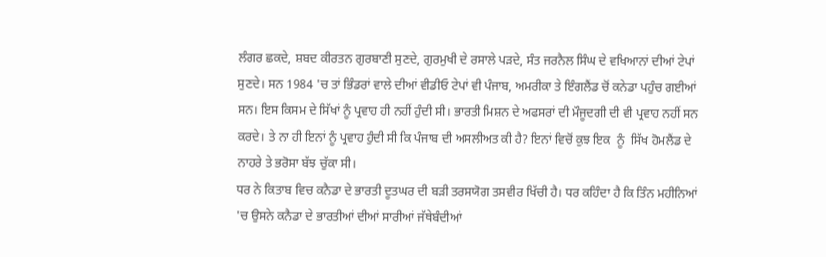ਲੰਗਰ ਛਕਦੇ, ਸ਼ਬਦ ਕੀਰਤਨ ਗੁਰਬਾਣੀ ਸੁਣਦੇ, ਗੁਰਮੁਖੀ ਦੇ ਰਸਾਲੇ ਪੜਦੇ, ਸੰਤ ਜਰਨੈਲ ਸਿੰਘ ਦੇ ਵਖਿਆਨਾਂ ਦੀਆਂ ਟੇਪਾਂ ਸੁਣਦੇ। ਸਨ 1984 'ਚ ਤਾਂ ਭਿੰਡਰਾਂ ਵਾਲੇ ਦੀਆਂ ਵੀਡੀਓ ਟੇਪਾਂ ਵੀ ਪੰਜਾਬ, ਅਮਰੀਕਾ ਤੇ ਇੰਗਲੈਂਡ ਚੋਂ ਕਨੇਡਾ ਪਹੁੰਚ ਗਈਆਂ ਸਨ। ਇਸ ਕਿਸਮ ਦੇ ਸਿੱਖਾਂ ਨੂੰ ਪ੍ਰਵਾਹ ਹੀ ਨਹੀਂ ਹੁੰਦੀ ਸੀ। ਭਾਰਤੀ ਮਿਸ਼ਨ ਦੇ ਅਫਸਰਾਂ ਦੀ ਮੌਜੂਦਗੀ ਦੀ ਵੀ ਪ੍ਰਵਾਹ ਨਹੀਂ ਸਨ ਕਰਦੇ। ਤੇ ਨਾ ਹੀ ਇਨਾਂ ਨੂੰ ਪ੍ਰਵਾਹ ਹੁੰਦੀ ਸੀ ਕਿ ਪੰਜਾਬ ਦੀ ਅਸਲੀਅਤ ਕੀ ਹੈ? ਇਨਾਂ ਵਿਚੋਂ ਕੁਝ ਇਕ  ਨੂੰ  ਸਿੱਖ ਹੋਮਲੈਂਡ ਦੇ ਨਾਹਰੇ ਤੇ ਭਰੋਸਾ ਬੱਝ ਚੁੱਕਾ ਸੀ।
ਧਰ ਨੇ ਕਿਤਾਬ ਵਿਚ ਕਨੈਡਾ ਦੇ ਭਾਰਤੀ ਦੂਤਘਰ ਦੀ ਬੜੀ ਤਰਸਯੋਗ ਤਸਵੀਰ ਖਿੱਚੀ ਹੈ। ਧਰ ਕਹਿੰਦਾ ਹੈ ਕਿ ਤਿੰਨ ਮਹੀਨਿਆਂ 'ਚ ਉਸਨੇ ਕਨੈਡਾ ਦੇ ਭਾਰਤੀਆਂ ਦੀਆਂ ਸਾਰੀਆਂ ਜੱਥੇਬੰਦੀਆਂ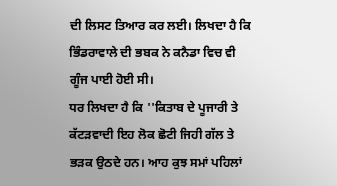ਦੀ ਲਿਸਟ ਤਿਆਰ ਕਰ ਲਈ। ਲਿਖਦਾ ਹੈ ਕਿ ਭਿੰਡਰਾਵਾਲੇ ਦੀ ਭਬਕ ਨੇ ਕਨੈਡਾ ਵਿਚ ਵੀ ਗੂੰਜ ਪਾਈ ਹੋਈ ਸੀ।
ਧਰ ਲਿਖਦਾ ਹੈ ਕਿ ''ਕਿਤਾਬ ਦੇ ਪੂਜਾਰੀ ਤੇ ਕੱਟੜਵਾਦੀ ਇਹ ਲੋਕ ਛੋਟੀ ਜਿਹੀ ਗੱਲ ਤੇ ਭੜਕ ਉਠਦੇ ਹਨ। ਆਹ ਕੁਝ ਸਮਾਂ ਪਹਿਲਾਂ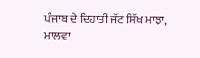ਪੰਜਾਬ ਦੇ ਦਿਹਾਤੀ ਜੱਟ ਸਿੱਖ ਮਾਝਾ, ਮਾਲਵਾ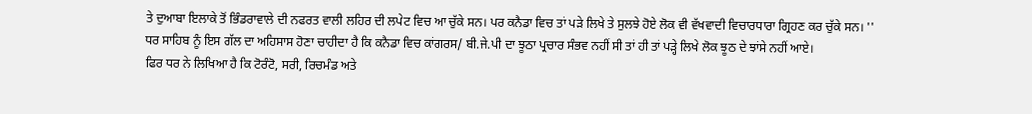ਤੇ ਦੁਆਬਾ ਇਲਾਕੇ ਤੋਂ ਭਿੰਡਰਾਵਾਲੇ ਦੀ ਨਫਰਤ ਵਾਲੀ ਲਹਿਰ ਦੀ ਲਪੇਟ ਵਿਚ ਆ ਚੁੱਕੇ ਸਨ। ਪਰ ਕਨੈਡਾ ਵਿਚ ਤਾਂ ਪੜੇ ਲਿਖੇ ਤੇ ਸੁਲਝੇ ਹੋਏ ਲੋਕ ਵੀ ਵੱਖਵਾਦੀ ਵਿਚਾਰਧਾਰਾ ਗ੍ਰਿਹਣ ਕਰ ਚੁੱਕੇ ਸਨ। ''
ਧਰ ਸਾਹਿਬ ਨੂੰ ਇਸ ਗੱਲ ਦਾ ਅਹਿਸਾਸ ਹੋਣਾ ਚਾਹੀਦਾ ਹੈ ਕਿ ਕਨੈਡਾ ਵਿਚ ਕਾਂਗਰਸ/ ਬੀ.ਜੇ.ਪੀ ਦਾ ਝੂਠਾ ਪ੍ਰਚਾਰ ਸੰਭਵ ਨਹੀਂ ਸੀ ਤਾਂ ਹੀ ਤਾਂ ਪੜ੍ਹੇ ਲਿਖੇ ਲੋਕ ਝੂਠ ਦੇ ਝਾਂਸੇ ਨਹੀਂ ਆਏ।
ਫਿਰ ਧਰ ਨੇ ਲਿਖਿਆ ਹੈ ਕਿ ਟੋਰੰਟੋ, ਸਰੀ, ਰਿਚਮੰਡ ਅਤੇ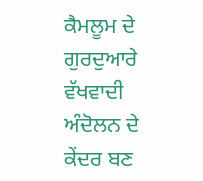ਕੈਮਲੂਮ ਦੇ ਗੁਰਦੁਆਰੇ ਵੱਖਵਾਦੀ ਅੰਦੋਲਨ ਦੇ ਕੇਂਦਰ ਬਣ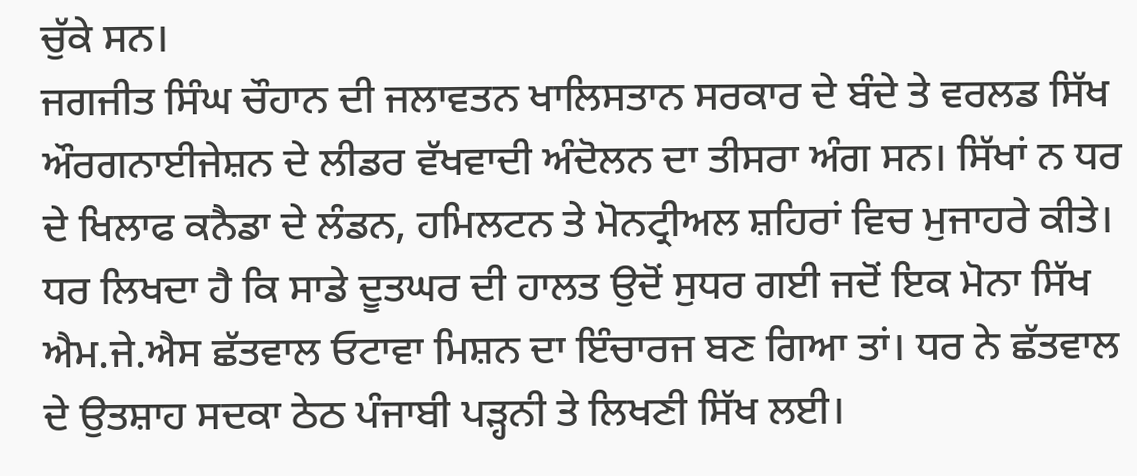ਚੁੱਕੇ ਸਨ।
ਜਗਜੀਤ ਸਿੰਘ ਚੌਹਾਨ ਦੀ ਜਲਾਵਤਨ ਖਾਲਿਸਤਾਨ ਸਰਕਾਰ ਦੇ ਬੰਦੇ ਤੇ ਵਰਲਡ ਸਿੱਖ ਔਰਗਨਾਈਜੇਸ਼ਨ ਦੇ ਲੀਡਰ ਵੱਖਵਾਦੀ ਅੰਦੋਲਨ ਦਾ ਤੀਸਰਾ ਅੰਗ ਸਨ। ਸਿੱਖਾਂ ਨ ਧਰ ਦੇ ਖਿਲਾਫ ਕਨੈਡਾ ਦੇ ਲੰਡਨ, ਹਮਿਲਟਨ ਤੇ ਮੋਨਟ੍ਰੀਅਲ ਸ਼ਹਿਰਾਂ ਵਿਚ ਮੁਜਾਹਰੇ ਕੀਤੇ।
ਧਰ ਲਿਖਦਾ ਹੈ ਕਿ ਸਾਡੇ ਦੂਤਘਰ ਦੀ ਹਾਲਤ ਉਦੋਂ ਸੁਧਰ ਗਈ ਜਦੋਂ ਇਕ ਮੋਨਾ ਸਿੱਖ ਐਮ.ਜੇ.ਐਸ ਛੱਤਵਾਲ ਓਟਾਵਾ ਮਿਸ਼ਨ ਦਾ ਇੰਚਾਰਜ ਬਣ ਗਿਆ ਤਾਂ। ਧਰ ਨੇ ਛੱਤਵਾਲ ਦੇ ਉਤਸ਼ਾਹ ਸਦਕਾ ਠੇਠ ਪੰਜਾਬੀ ਪੜ੍ਹਨੀ ਤੇ ਲਿਖਣੀ ਸਿੱਖ ਲਈ।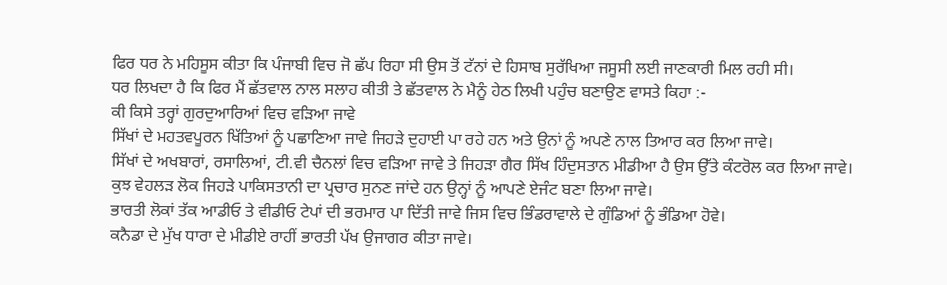ਫਿਰ ਧਰ ਨੇ ਮਹਿਸੂਸ ਕੀਤਾ ਕਿ ਪੰਜਾਬੀ ਵਿਚ ਜੋ ਛੱਪ ਰਿਹਾ ਸੀ ਉਸ ਤੋਂ ਟੱਨਾਂ ਦੇ ਹਿਸਾਬ ਸੁਰੱਖਿਆ ਜਸੂਸੀ ਲਈ ਜਾਣਕਾਰੀ ਮਿਲ ਰਹੀ ਸੀ।
ਧਰ ਲਿਖਦਾ ਹੈ ਕਿ ਫਿਰ ਮੈਂ ਛੱਤਵਾਲ ਨਾਲ ਸਲਾਹ ਕੀਤੀ ਤੇ ਛੱਤਵਾਲ ਨੇ ਮੈਨੂੰ ਹੇਠ ਲਿਖੀ ਪਹੁੰਚ ਬਣਾਉਣ ਵਾਸਤੇ ਕਿਹਾ :-
ਕੀ ਕਿਸੇ ਤਰ੍ਹਾਂ ਗੁਰਦੁਆਰਿਆਂ ਵਿਚ ਵੜਿਆ ਜਾਵੇ
ਸਿੱਖਾਂ ਦੇ ਮਹਤਵਪੂਰਨ ਖਿੱਤਿਆਂ ਨੂੰ ਪਛਾਣਿਆ ਜਾਵੇ ਜਿਹੜੇ ਦੁਹਾਈ ਪਾ ਰਹੇ ਹਨ ਅਤੇ ਉਨਾਂ ਨੂੰ ਅਪਣੇ ਨਾਲ ਤਿਆਰ ਕਰ ਲਿਆ ਜਾਵੇ।
ਸਿੱਖਾਂ ਦੇ ਅਖਬਾਰਾਂ, ਰਸਾਲਿਆਂ, ਟੀ.ਵੀ ਚੈਨਲਾਂ ਵਿਚ ਵੜਿਆ ਜਾਵੇ ਤੇ ਜਿਹੜਾ ਗੈਰ ਸਿੱਖ ਹਿੰਦੁਸਤਾਨ ਮੀਡੀਆ ਹੈ ਉਸ ਉੱਤੇ ਕੰਟਰੋਲ ਕਰ ਲਿਆ ਜਾਵੇ।
ਕੁਝ ਵੇਹਲੜ ਲੋਕ ਜਿਹੜੇ ਪਾਕਿਸਤਾਨੀ ਦਾ ਪ੍ਰਚਾਰ ਸੁਨਣ ਜਾਂਦੇ ਹਨ ਉਨ੍ਹਾਂ ਨੂੰ ਆਪਣੇ ਏਜੰਟ ਬਣਾ ਲਿਆ ਜਾਵੇ।
ਭਾਰਤੀ ਲੋਕਾਂ ਤੱਕ ਆਡੀਓ ਤੇ ਵੀਡੀਓ ਟੇਪਾਂ ਦੀ ਭਰਮਾਰ ਪਾ ਦਿੱਤੀ ਜਾਵੇ ਜਿਸ ਵਿਚ ਭਿੰਡਰਾਵਾਲੇ ਦੇ ਗੁੰਡਿਆਂ ਨੂੰ ਭੰਡਿਆ ਹੋਵੇ।
ਕਨੈਡਾ ਦੇ ਮੁੱਖ ਧਾਰਾ ਦੇ ਮੀਡੀਏ ਰਾਹੀਂ ਭਾਰਤੀ ਪੱਖ ਉਜਾਗਰ ਕੀਤਾ ਜਾਵੇ।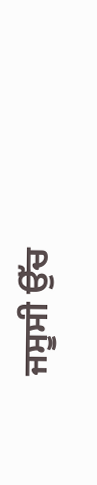ਜਸੂਸੀ ਉੱਚ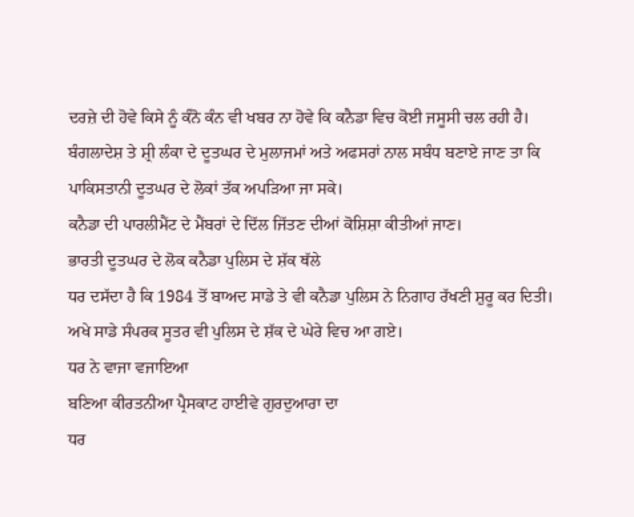ਦਰਜ਼ੇ ਦੀ ਹੋਵੇ ਕਿਸੇ ਨੂੰ ਕੰਨੋ ਕੰਨ ਵੀ ਖਬਰ ਨਾ ਹੋਵੇ ਕਿ ਕਨੈਡਾ ਵਿਚ ਕੋਈ ਜਸੂਸੀ ਚਲ ਰਹੀ ਹੈ।
ਬੰਗਲਾਦੇਸ਼ ਤੇ ਸ਼੍ਰੀ ਲੰਕਾ ਦੇ ਦੂਤਘਰ ਦੇ ਮੁਲਾਜਮਾਂ ਅਤੇ ਅਫਸਰਾਂ ਨਾਲ ਸਬੰਧ ਬਣਾਏ ਜਾਣ ਤਾ ਕਿ ਪਾਕਿਸਤਾਨੀ ਦੂਤਘਰ ਦੇ ਲੋਕਾਂ ਤੱਕ ਅਪੜਿਆ ਜਾ ਸਕੇ।
ਕਨੈਡਾ ਦੀ ਪਾਰਲੀਮੈਂਟ ਦੇ ਮੈਂਬਰਾਂ ਦੇ ਦਿੱਲ ਜਿੱਤਣ ਦੀਆਂ ਕੋਸ਼ਿਸ਼ਾ ਕੀਤੀਆਂ ਜਾਣ।
ਭਾਰਤੀ ਦੂਤਘਰ ਦੇ ਲੋਕ ਕਨੈਡਾ ਪੁਲਿਸ ਦੇ ਸ਼ੱਕ ਥੱਲੇ
ਧਰ ਦਸੱਦਾ ਹੈ ਕਿ 1984 ਤੋਂ ਬਾਅਦ ਸਾਡੇ ਤੇ ਵੀ ਕਨੈਡਾ ਪੁਲਿਸ ਨੇ ਨਿਗਾਹ ਰੱਖਣੀ ਸ਼ੁਰੂ ਕਰ ਦਿਤੀ। ਅਖੇ ਸਾਡੇ ਸੰਪਰਕ ਸੂਤਰ ਵੀ ਪੁਲਿਸ ਦੇ ਸ਼ੱਕ ਦੇ ਘੇਰੇ ਵਿਚ ਆ ਗਏ।
ਧਰ ਨੇ ਵਾਜਾ ਵਜਾਇਆ
ਬਣਿਆ ਕੀਰਤਨੀਆ ਪ੍ਰੈਸਕਾਟ ਹਾਈਵੇ ਗੁਰਦੁਆਰਾ ਦਾ
ਧਰ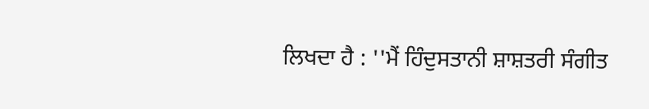ਲਿਖਦਾ ਹੈ : ''ਮੈਂ ਹਿੰਦੁਸਤਾਨੀ ਸ਼ਾਸ਼ਤਰੀ ਸੰਗੀਤ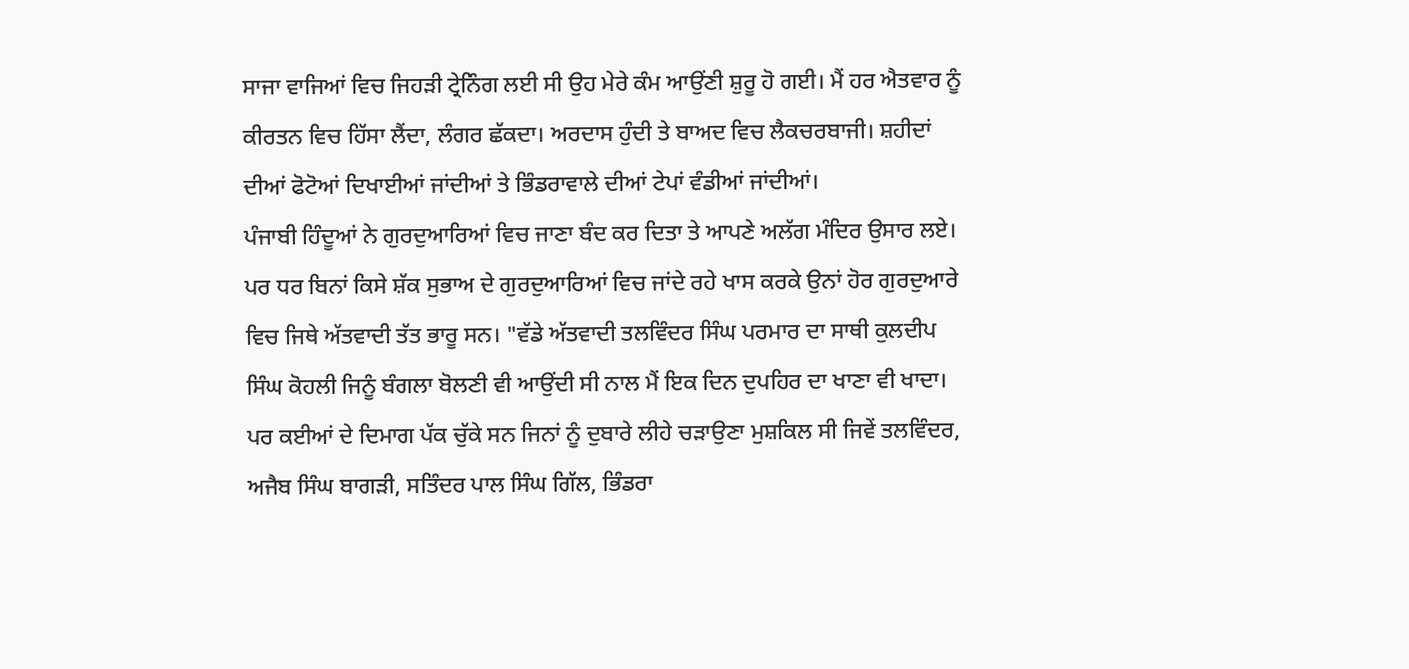ਸਾਜਾ ਵਾਜਿਆਂ ਵਿਚ ਜਿਹੜੀ ਟ੍ਰੇਨਿੰਗ ਲਈ ਸੀ ਉਹ ਮੇਰੇ ਕੰਮ ਆਉਂਣੀ ਸ਼ੁਰੂ ਹੋ ਗਈ। ਮੈਂ ਹਰ ਐਤਵਾਰ ਨੂੰ ਕੀਰਤਨ ਵਿਚ ਹਿੱਸਾ ਲੈਂਦਾ, ਲੰਗਰ ਛੱਕਦਾ। ਅਰਦਾਸ ਹੁੰਦੀ ਤੇ ਬਾਅਦ ਵਿਚ ਲੈਕਚਰਬਾਜੀ। ਸ਼ਹੀਦਾਂ ਦੀਆਂ ਫੋਟੋਆਂ ਦਿਖਾਈਆਂ ਜਾਂਦੀਆਂ ਤੇ ਭਿੰਡਰਾਵਾਲੇ ਦੀਆਂ ਟੇਪਾਂ ਵੰਡੀਆਂ ਜਾਂਦੀਆਂ।
ਪੰਜਾਬੀ ਹਿੰਦੂਆਂ ਨੇ ਗੁਰਦੁਆਰਿਆਂ ਵਿਚ ਜਾਣਾ ਬੰਦ ਕਰ ਦਿਤਾ ਤੇ ਆਪਣੇ ਅਲੱਗ ਮੰਦਿਰ ਉਸਾਰ ਲਏ।
ਪਰ ਧਰ ਬਿਨਾਂ ਕਿਸੇ ਸ਼ੱਕ ਸੁਭਾਅ ਦੇ ਗੁਰਦੁਆਰਿਆਂ ਵਿਚ ਜਾਂਦੇ ਰਹੇ ਖਾਸ ਕਰਕੇ ਉਨਾਂ ਹੋਰ ਗੁਰਦੁਆਰੇ ਵਿਚ ਜਿਥੇ ਅੱਤਵਾਦੀ ਤੱਤ ਭਾਰੂ ਸਨ। "ਵੱਡੇ ਅੱਤਵਾਦੀ ਤਲਵਿੰਦਰ ਸਿੰਘ ਪਰਮਾਰ ਦਾ ਸਾਥੀ ਕੁਲਦੀਪ ਸਿੰਘ ਕੋਹਲੀ ਜਿਨੂੰ ਬੰਗਲਾ ਬੋਲਣੀ ਵੀ ਆਉਂਦੀ ਸੀ ਨਾਲ ਮੈਂ ਇਕ ਦਿਨ ਦੁਪਹਿਰ ਦਾ ਖਾਣਾ ਵੀ ਖਾਦਾ। ਪਰ ਕਈਆਂ ਦੇ ਦਿਮਾਗ ਪੱਕ ਚੁੱਕੇ ਸਨ ਜਿਨਾਂ ਨੂੰ ਦੁਬਾਰੇ ਲੀਹੇ ਚੜਾਉਣਾ ਮੁਸ਼ਕਿਲ ਸੀ ਜਿਵੇਂ ਤਲਵਿੰਦਰ, ਅਜੈਬ ਸਿੰਘ ਬਾਗੜੀ, ਸਤਿੰਦਰ ਪਾਲ ਸਿੰਘ ਗਿੱਲ, ਭਿੰਡਰਾ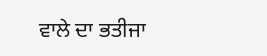ਵਾਲੇ ਦਾ ਭਤੀਜਾ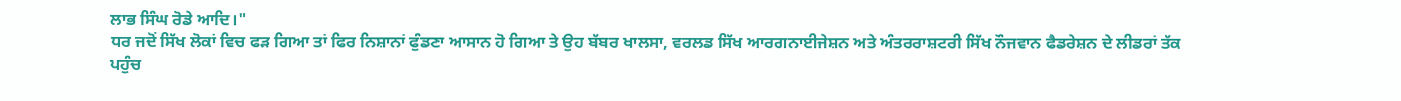ਲਾਭ ਸਿੰਘ ਰੋਡੇ ਆਦਿ।"
ਧਰ ਜਦੋਂ ਸਿੱਖ ਲੋਕਾਂ ਵਿਚ ਫੜ ਗਿਆ ਤਾਂ ਫਿਰ ਨਿਸ਼ਾਨਾਂ ਫੁੰਡਣਾ ਆਸਾਨ ਹੋ ਗਿਆ ਤੇ ਉਹ ਬੱਬਰ ਖਾਲਸਾ, ਵਰਲਡ ਸਿੱਖ ਆਰਗਨਾਈਜੇਸ਼ਨ ਅਤੇ ਅੰਤਰਰਾਸ਼ਟਰੀ ਸਿੱਖ ਨੌਜਵਾਨ ਫੈਡਰੇਸ਼ਨ ਦੇ ਲੀਡਰਾਂ ਤੱਕ ਪਹੁੰਚ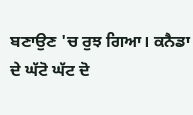ਬਣਾਉਣ 'ਚ ਰੁਝ ਗਿਆ। ਕਨੈਡਾ ਦੇ ਘੱਟੋ ਘੱਟ ਦੋ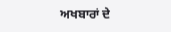ਅਖਬਾਰਾਂ ਦੇ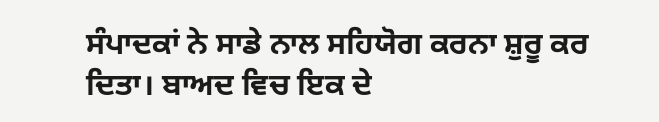ਸੰਪਾਦਕਾਂ ਨੇ ਸਾਡੇ ਨਾਲ ਸਹਿਯੋਗ ਕਰਨਾ ਸ਼ੁਰੂ ਕਰ ਦਿਤਾ। ਬਾਅਦ ਵਿਚ ਇਕ ਦੇ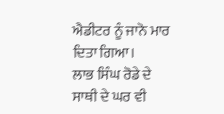ਐਡੀਟਰ ਨੂੰ ਜਾਨੋ ਮਾਰ ਦਿਤਾ ਗਿਆ।
ਲਾਭ ਸਿੰਘ ਰੋਡੇ ਦੇ ਸਾਥੀ ਦੇ ਘਰ ਵੀ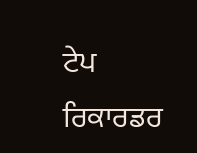ਟੇਪ ਰਿਕਾਰਡਰ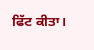ਫਿੱਟ ਕੀਤਾ।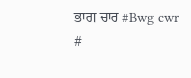ਭਾਗ ਚਾਰ #Bwg cwr #